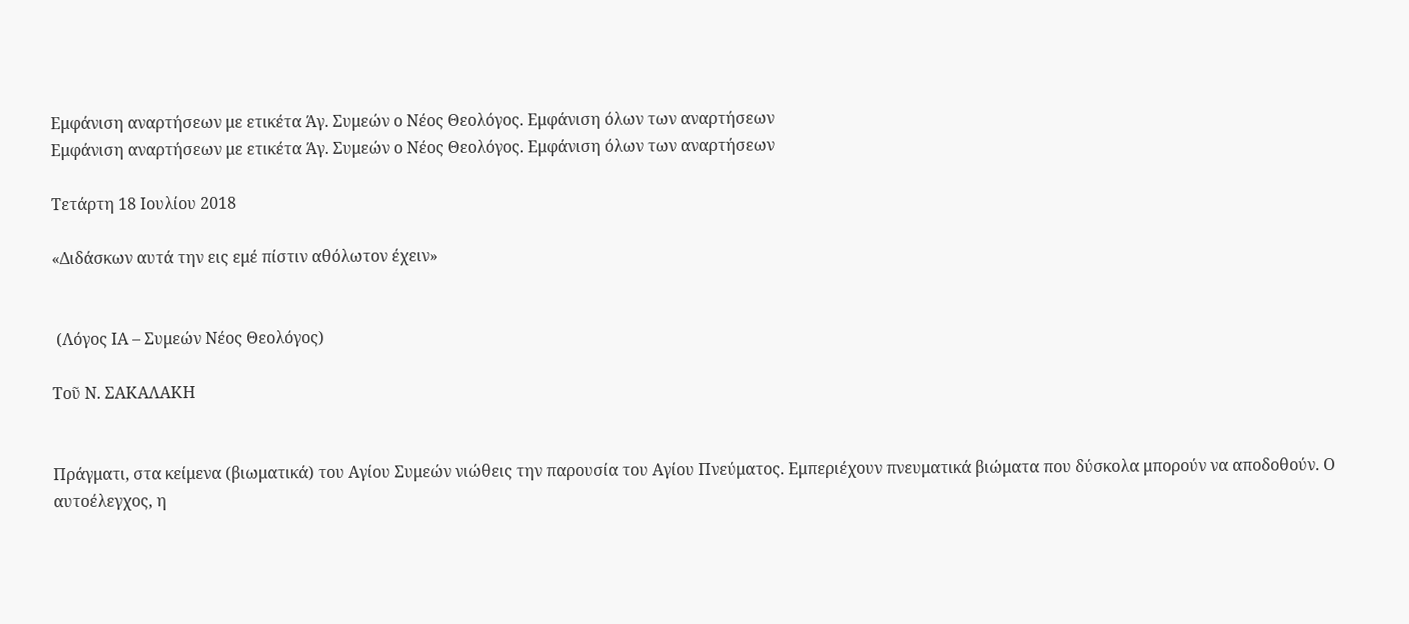Εμφάνιση αναρτήσεων με ετικέτα Άγ. Συμεών ο Νέος Θεολόγος. Εμφάνιση όλων των αναρτήσεων
Εμφάνιση αναρτήσεων με ετικέτα Άγ. Συμεών ο Νέος Θεολόγος. Εμφάνιση όλων των αναρτήσεων

Τετάρτη 18 Ιουλίου 2018

«Διδάσκων αυτά την εις εμέ πίστιν αθόλωτον έχειν»


 (Λόγος ΙΑ – Συμεών Νέος Θεολόγος)

Τοῦ Ν. ΣΑΚΑΛΑΚΗ


Πράγματι, στα κείμενα (βιωματικά) του Αγίου Συμεών νιώθεις την παρουσία του Αγίου Πνεύματος. Εμπεριέχουν πνευματικά βιώματα που δύσκολα μπορούν να αποδοθούν. Ο αυτοέλεγχος, η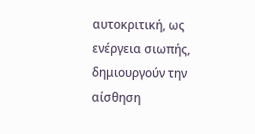αυτοκριτική, ως ενέργεια σιωπής, δημιουργούν την αίσθηση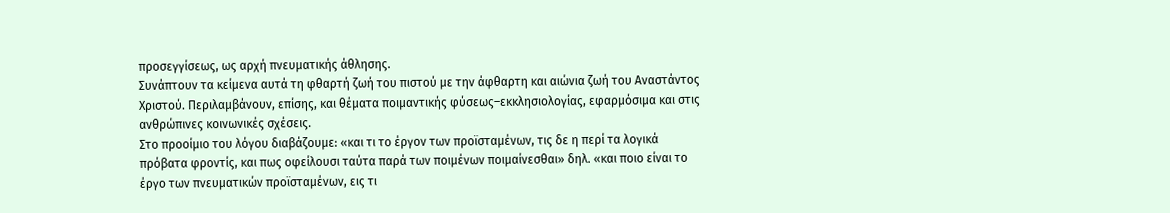προσεγγίσεως, ως αρχή πνευματικής άθλησης.
Συνάπτουν τα κείμενα αυτά τη φθαρτή ζωή του πιστού με την άφθαρτη και αιώνια ζωή του Αναστάντος Χριστού. Περιλαμβάνουν, επίσης, και θέματα ποιμαντικής φύσεως–εκκλησιολογίας, εφαρμόσιμα και στις ανθρώπινες κοινωνικές σχέσεις.
Στο προοίμιο του λόγου διαβάζουμε: «και τι το έργον των προϊσταμένων, τις δε η περί τα λογικά πρόβατα φροντίς, και πως οφείλουσι ταύτα παρά των ποιμένων ποιμαίνεσθαι» δηλ. «και ποιο είναι το έργο των πνευματικών προϊσταμένων, εις τι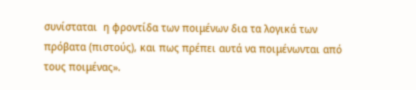συνίσταται  η φροντίδα των ποιμένων δια τα λογικά των πρόβατα (πιστούς), και πως πρέπει αυτά να ποιμένωνται από τους ποιμένας».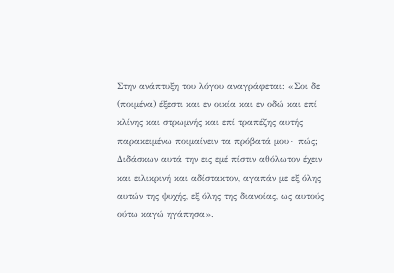Στην ανάπτυξη του λόγου αναγράφεται: «Σοι δε (ποιμένα) έξεστι και εν οικία και εν οδώ και επί κλίνης και στρωμνής και επί τραπέζης αυτής παρακειμένω ποιμαίνειν τα πρόβατά μου∙ πώς; Διδάσκων αυτά την εις εμέ πίστιν αθόλωτον έχειν και ειλικρινή και αδίστακτον, αγαπάν με εξ όλης αυτών της ψυχής, εξ όλης της διανοίας, ως αυτούς ούτω καγώ ηγάπησα».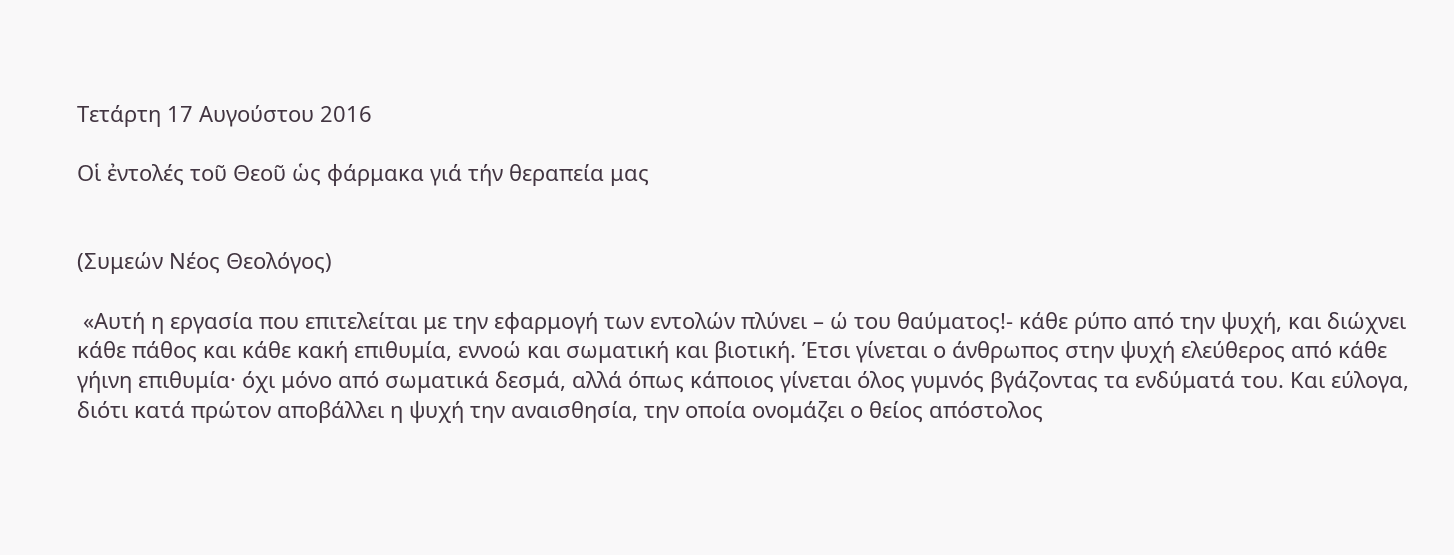Τετάρτη 17 Αυγούστου 2016

Οἱ ἐντολές τοῦ Θεοῦ ὡς φάρμακα γιά τήν θεραπεία μας


(Συμεών Νέος Θεολόγος)

 «Αυτή η εργασία που επιτελείται με την εφαρμογή των εντολών πλύνει – ώ του θαύματος!- κάθε ρύπο από την ψυχή, και διώχνει κάθε πάθος και κάθε κακή επιθυμία, εννοώ και σωματική και βιοτική. Έτσι γίνεται ο άνθρωπος στην ψυχή ελεύθερος από κάθε γήινη επιθυμία· όχι μόνο από σωματικά δεσμά, αλλά όπως κάποιος γίνεται όλος γυμνός βγάζοντας τα ενδύματά του. Και εύλογα, διότι κατά πρώτον αποβάλλει η ψυχή την αναισθησία, την οποία ονομάζει ο θείος απόστολος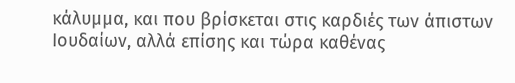κάλυμμα, και που βρίσκεται στις καρδιές των άπιστων Ιουδαίων, αλλά επίσης και τώρα καθένας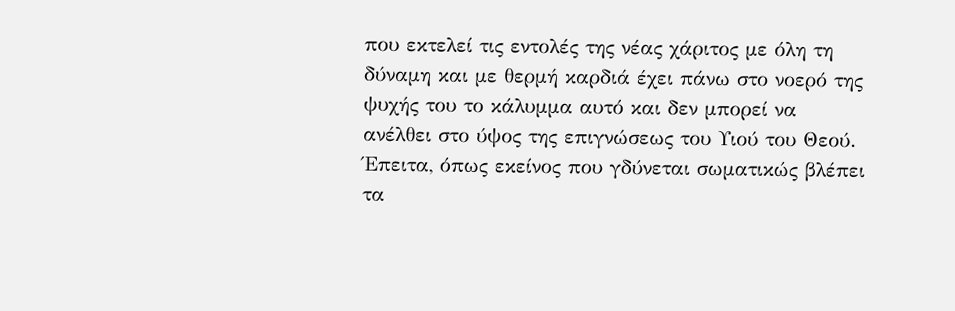που εκτελεί τις εντολές της νέας χάριτος με όλη τη δύναμη και με θερμή καρδιά έχει πάνω στο νοερό της ψυχής του το κάλυμμα αυτό και δεν μπορεί να ανέλθει στο ύψος της επιγνώσεως του Υιού του Θεού.
Έπειτα, όπως εκείνος που γδύνεται σωματικώς βλέπει τα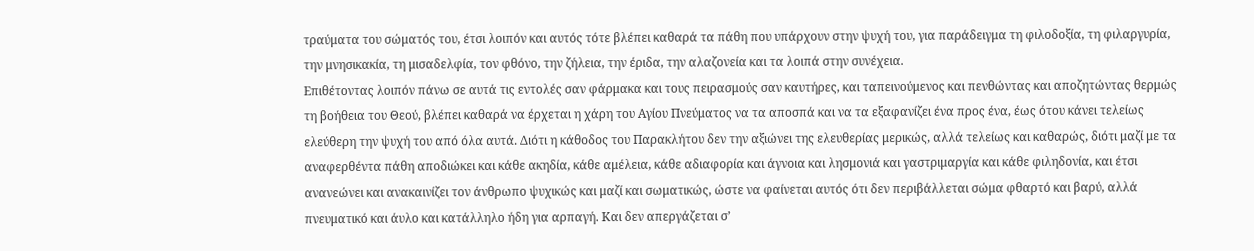τραύματα του σώματός του, έτσι λοιπόν και αυτός τότε βλέπει καθαρά τα πάθη που υπάρχουν στην ψυχή του, για παράδειγμα τη φιλοδοξία, τη φιλαργυρία, την μνησικακία, τη μισαδελφία, τον φθόνο, την ζήλεια, την έριδα, την αλαζονεία και τα λοιπά στην συνέχεια.
Επιθέτοντας λοιπόν πάνω σε αυτά τις εντολές σαν φάρμακα και τους πειρασμούς σαν καυτήρες, και ταπεινούμενος και πενθώντας και αποζητώντας θερμώς τη βοήθεια του Θεού, βλέπει καθαρά να έρχεται η χάρη του Αγίου Πνεύματος να τα αποσπά και να τα εξαφανίζει ένα προς ένα, έως ότου κάνει τελείως ελεύθερη την ψυχή του από όλα αυτά. Διότι η κάθοδος του Παρακλήτου δεν την αξιώνει της ελευθερίας μερικώς, αλλά τελείως και καθαρώς, διότι μαζί με τα αναφερθέντα πάθη αποδιώκει και κάθε ακηδία, κάθε αμέλεια, κάθε αδιαφορία και άγνοια και λησμονιά και γαστριμαργία και κάθε φιληδονία, και έτσι ανανεώνει και ανακαινίζει τον άνθρωπο ψυχικώς και μαζί και σωματικώς, ώστε να φαίνεται αυτός ότι δεν περιβάλλεται σώμα φθαρτό και βαρύ, αλλά πνευματικό και άυλο και κατάλληλο ήδη για αρπαγή. Και δεν απεργάζεται σ’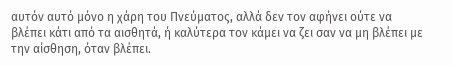αυτόν αυτό μόνο η χάρη του Πνεύματος, αλλά δεν τον αφήνει ούτε να βλέπει κάτι από τα αισθητά, ή καλύτερα τον κάμει να ζει σαν να μη βλέπει με την αίσθηση, όταν βλέπει.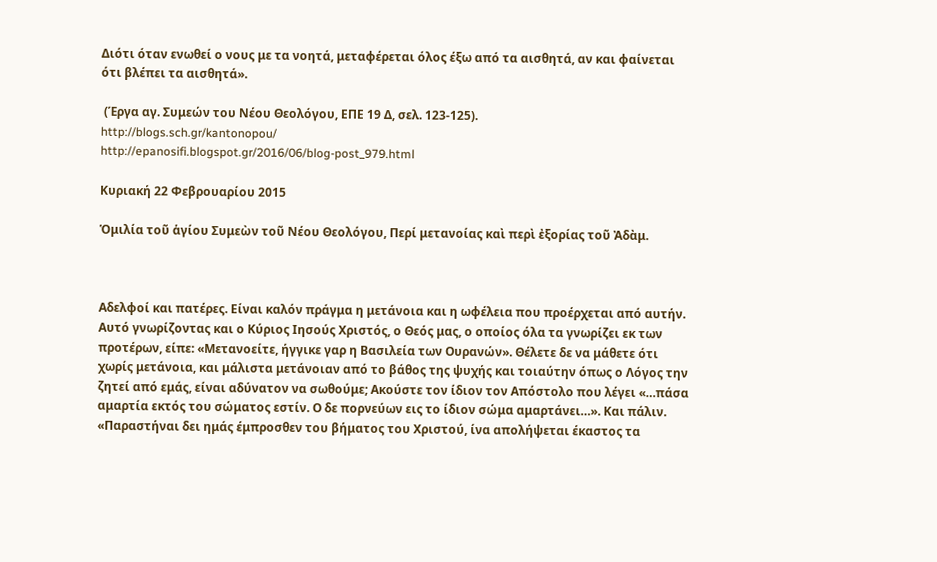Διότι όταν ενωθεί ο νους με τα νοητά, μεταφέρεται όλος έξω από τα αισθητά, αν και φαίνεται ότι βλέπει τα αισθητά».

 (Έργα αγ. Συμεών του Νέου Θεολόγου, ΕΠΕ 19 Δ, σελ. 123-125).
http://blogs.sch.gr/kantonopou/
http://epanosifi.blogspot.gr/2016/06/blog-post_979.html

Κυριακή 22 Φεβρουαρίου 2015

Ὁμιλία τοῦ ἁγίου Συμεὼν τοῦ Νέου Θεολόγου, Περί μετανοίας καὶ περὶ ἐξορίας τοῦ Ἀδὰμ.



Αδελφοί και πατέρες. Είναι καλόν πράγμα η μετάνοια και η ωφέλεια που προέρχεται από αυτήν. Αυτό γνωρίζοντας και ο Κύριος Ιησούς Χριστός, ο Θεός μας, ο οποίος όλα τα γνωρίζει εκ των προτέρων, είπε: «Μετανοείτε, ήγγικε γαρ η Βασιλεία των Ουρανών». Θέλετε δε να μάθετε ότι χωρίς μετάνοια, και μάλιστα μετάνοιαν από το βάθος της ψυχής και τοιαύτην όπως ο Λόγος την ζητεί από εμάς, είναι αδύνατον να σωθούμε; Ακούστε τον ίδιον τον Απόστολο που λέγει «…πάσα αμαρτία εκτός του σώματος εστίν. Ο δε πορνεύων εις το ίδιον σώμα αμαρτάνει…». Και πάλιν. «Παραστήναι δει ημάς έμπροσθεν του βήματος του Χριστού, ίνα απολήψεται έκαστος τα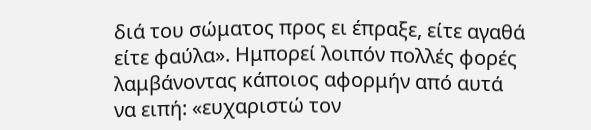διά του σώματος προς ει έπραξε, είτε αγαθά είτε φαύλα». Ημπορεί λοιπόν πολλές φορές λαμβάνοντας κάποιος αφορμήν από αυτά να ειπή: «ευχαριστώ τον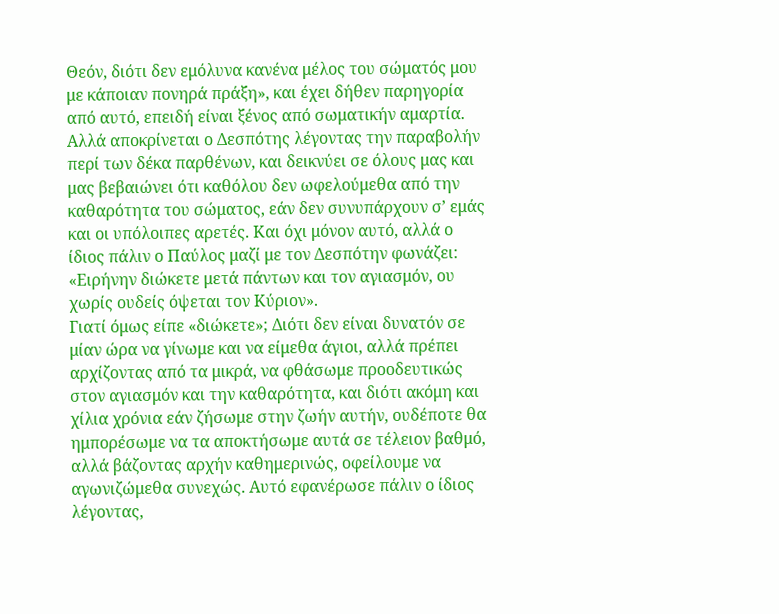Θεόν, διότι δεν εμόλυνα κανένα μέλος του σώματός μου με κάποιαν πονηρά πράξη», και έχει δήθεν παρηγορία από αυτό, επειδή είναι ξένος από σωματικήν αμαρτία. Αλλά αποκρίνεται ο Δεσπότης λέγοντας την παραβολήν περί των δέκα παρθένων, και δεικνύει σε όλους μας και μας βεβαιώνει ότι καθόλου δεν ωφελούμεθα από την καθαρότητα του σώματος, εάν δεν συνυπάρχουν σ’ εμάς και οι υπόλοιπες αρετές. Και όχι μόνον αυτό, αλλά ο ίδιος πάλιν ο Παύλος μαζί με τον Δεσπότην φωνάζει: «Ειρήνην διώκετε μετά πάντων και τoν αγιασμόν, ου χωρίς ουδείς όψεται τoν Κύριον».
Γιατί όμως είπε «διώκετε»; Διότι δεν είναι δυνατόν σε μίαν ώρα να γίνωμε και να είμεθα άγιοι, αλλά πρέπει αρχίζοντας από τα μικρά, να φθάσωμε προοδευτικώς στον αγιασμόν και την καθαρότητα, και διότι ακόμη και χίλια χρόνια εάν ζήσωμε στην ζωήν αυτήν, ουδέποτε θα ημπορέσωμε να τα αποκτήσωμε αυτά σε τέλειον βαθμό, αλλά βάζοντας αρχήν καθημερινώς, οφείλουμε να αγωνιζώμεθα συνεχώς. Αυτό εφανέρωσε πάλιν ο ίδιος λέγοντας,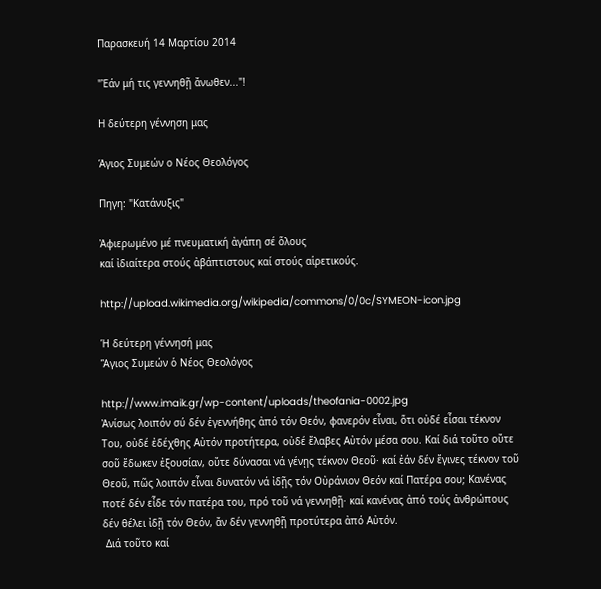Παρασκευή 14 Μαρτίου 2014

"Ἐάν μή τις γεννηθῇ ἄνωθεν..."!

Η δεύτερη γέννηση μας

Άγιος Συμεών ο Νέος Θεολόγος

Πηγη: "Κατάνυξις"

Ἀφιερωμένο μέ πνευματική ἀγάπη σέ ὅλους
καί ἰδιαίτερα στούς ἀβάπτιστους καί στούς αἱρετικούς.

http://upload.wikimedia.org/wikipedia/commons/0/0c/SYMEON-icon.jpg

Ἡ δεύτερη γέννησή μας
Ἅγιος Συμεών ὁ Νέος Θεολόγος

http://www.imaik.gr/wp-content/uploads/theofania-0002.jpg
Ἀνίσως λοιπόν σύ δέν ἐγεννήθης ἀπό τόν Θεόν, φανερόν εἶναι, ὅτι οὐδέ εἶσαι τέκνον Του, οὐδέ ἐδέχθης Αὐτόν προτήτερα, οὐδέ ἔλαβες Αὐτόν μέσα σου. Καί διά τοῦτο οὔτε σοῦ ἔδωκεν ἐξουσίαν, οὔτε δύνασαι νά γένῃς τέκνον Θεοῦ· καί ἐάν δέν ἔγινες τέκνον τοῦ Θεοῦ, πῶς λοιπόν εἶναι δυνατόν νά ἰδῇς τόν Οὐράνιον Θεόν καί Πατέρα σου; Κανένας ποτέ δέν εἶδε τόν πατέρα του, πρό τοῦ νά γεννηθῇ· καί κανένας ἀπό τούς ἀνθρώπους δέν θέλει ἰδῇ τόν Θεόν, ἄν δέν γεννηθῇ προτύτερα ἀπό Αὐτόν.
 Διά τοῦτο καί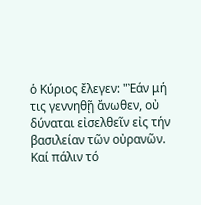ὁ Κύριος ἔλεγεν: "Ἐάν μή τις γεννηθῇ ἄνωθεν, οὐ δύναται εἰσελθεῖν εἰς τήν βασιλείαν τῶν οὐρανῶν. Καί πάλιν τό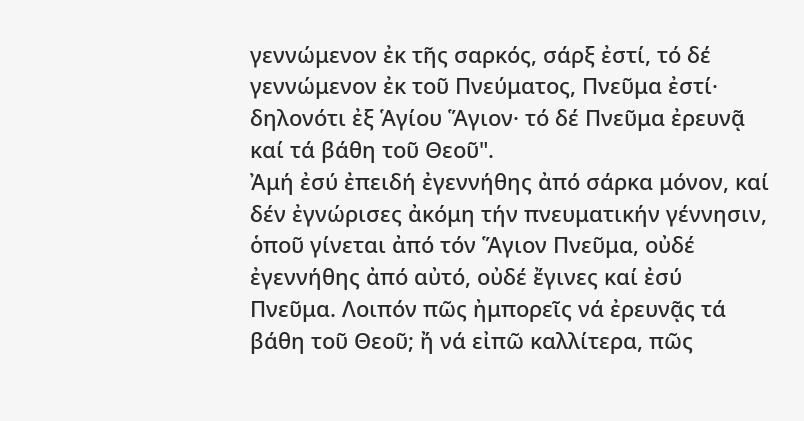γεννώμενον ἐκ τῆς σαρκός, σάρξ ἐστί, τό δέ γεννώμενον ἐκ τοῦ Πνεύματος, Πνεῦμα ἐστί· δηλονότι ἐξ Ἁγίου Ἅγιον· τό δέ Πνεῦμα ἐρευνᾷ καί τά βάθη τοῦ Θεοῦ".
Ἀμή ἐσύ ἐπειδή ἐγεννήθης ἀπό σάρκα μόνον, καί δέν ἐγνώρισες ἀκόμη τήν πνευματικήν γέννησιν, ὁποῦ γίνεται ἀπό τόν Ἅγιον Πνεῦμα, οὐδέ ἐγεννήθης ἀπό αὐτό, οὐδέ ἔγινες καί ἐσύ Πνεῦμα. Λοιπόν πῶς ἠμπορεῖς νά ἐρευνᾷς τά βάθη τοῦ Θεοῦ; ἤ νά εἰπῶ καλλίτερα, πῶς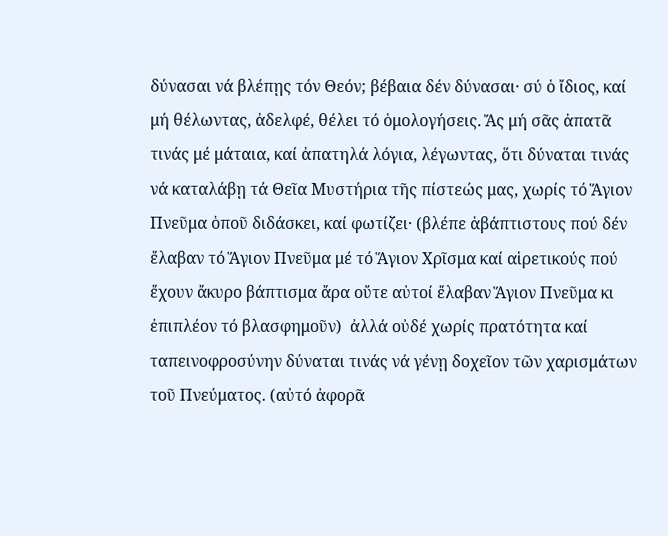δύνασαι νά βλέπῃς τόν Θεόν; βέβαια δέν δύνασαι· σύ ὁ ἴδιος, καί μή θέλωντας, ἀδελφέ, θέλει τό ὁμολογήσεις. Ἄς μή σᾶς ἀπατᾶ τινάς μέ μάταια, καί ἀπατηλά λόγια, λέγωντας, ὅτι δύναται τινάς νά καταλάβῃ τά Θεῖα Μυστήρια τῆς πίστεώς μας, χωρίς τό Ἅγιον Πνεῦμα ὁποῦ διδάσκει, καί φωτίζει· (βλέπε ἀβάπτιστους πού δέν ἔλαβαν τό Ἅγιον Πνεῦμα μέ τό Ἅγιον Χρῖσμα καί αἱρετικούς πού ἔχουν ἄκυρο βάπτισμα ἄρα οὔτε αὐτοί ἔλαβαν Ἅγιον Πνεῦμα κι ἐπιπλέον τό βλασφημοῦν)  ἀλλά οὐδέ χωρίς πρατότητα καί ταπεινοφροσύνην δύναται τινάς νά γένῃ δοχεῖον τῶν χαρισμάτων τοῦ Πνεύματος. (αὐτό ἀφορᾶ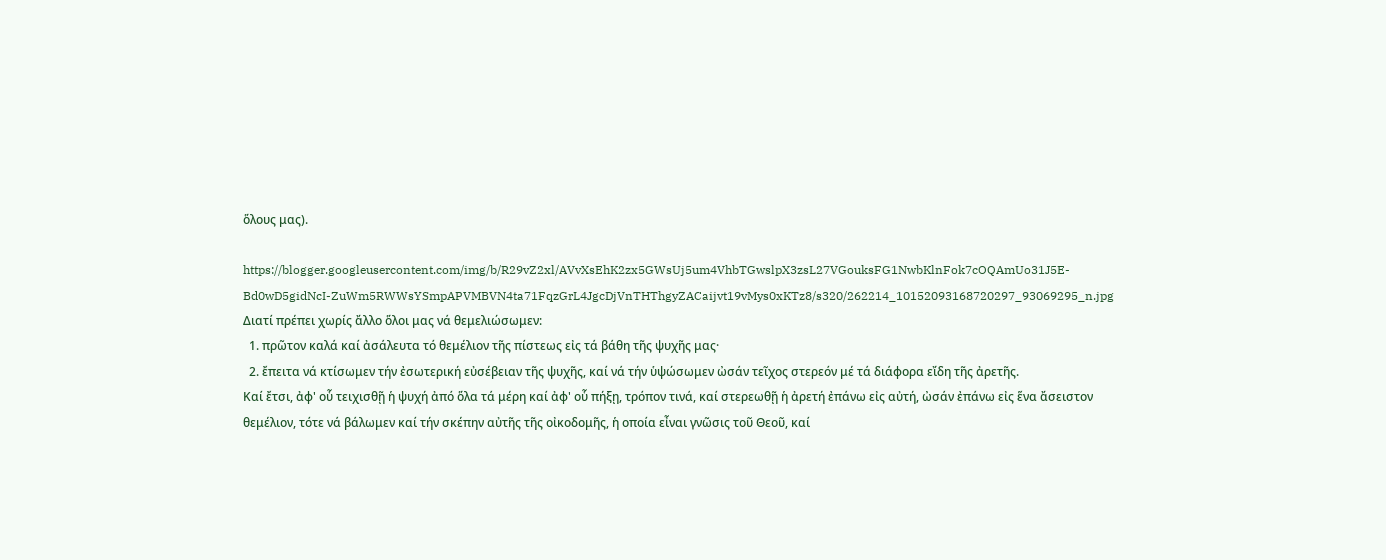ὅλους μας).

https://blogger.googleusercontent.com/img/b/R29vZ2xl/AVvXsEhK2zx5GWsUj5um4VhbTGwslpX3zsL27VGouksFG1NwbKlnFok7cOQAmUo31J5E-Bd0wD5gidNcI-ZuWm5RWWsYSmpAPVMBVN4ta71FqzGrL4JgcDjVnTHThgyZACaijvt19vMys0xKTz8/s320/262214_10152093168720297_93069295_n.jpg
Διατί πρέπει χωρίς ἄλλο ὅλοι μας νά θεμελιώσωμεν:
  1. πρῶτον καλά καί ἀσάλευτα τό θεμέλιον τῆς πίστεως εἰς τά βάθη τῆς ψυχῆς μας·
  2. ἔπειτα νά κτίσωμεν τήν ἐσωτερική εὐσέβειαν τῆς ψυχῆς, καί νά τήν ὑψώσωμεν ὠσάν τεῖχος στερεόν μέ τά διάφορα εἴδη τῆς ἀρετῆς.
Καί ἔτσι, ἀφ' οὗ τειχισθῇ ἡ ψυχή ἀπό ὅλα τά μέρη καί ἀφ' οὗ πήξῃ, τρόπον τινά, καί στερεωθῇ ἡ ἀρετή ἐπάνω εἰς αὐτή, ὠσάν ἐπάνω εἰς ἕνα ἄσειστον θεμέλιον, τότε νά βάλωμεν καί τήν σκέπην αὐτῆς τῆς οἰκοδομῆς, ἡ οποία εἶναι γνῶσις τοῦ Θεοῦ, καί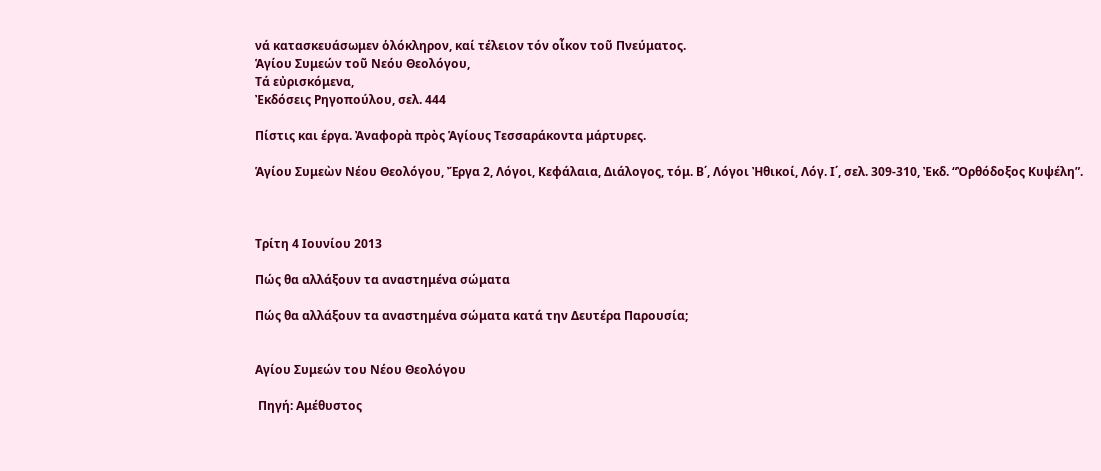νά κατασκευάσωμεν ὁλόκληρον, καί τέλειον τόν οἶκον τοῦ Πνεύματος.
Ἁγίου Συμεών τοῦ Νεόυ Θεολόγου,
Τά εὐρισκόμενα,
Ἐκδόσεις Ρηγοπούλου, σελ. 444

Πίστις και έργα. Ἀναφορὰ πρὸς Ἁγίους Τεσσαράκοντα μάρτυρες.

Ἁγίου Συμεὼν Νέου Θεολόγου, Ἔργα 2, Λόγοι, Κεφάλαια, Διάλογος, τόμ. Β΄, Λόγοι Ἠθικοί, Λόγ. Ι΄, σελ. 309-310, Ἐκδ. “Ὀρθόδοξος Κυψέλη”.



Τρίτη 4 Ιουνίου 2013

Πώς θα αλλάξουν τα αναστημένα σώματα

Πώς θα αλλάξουν τα αναστημένα σώματα κατά την Δευτέρα Παρουσία;


Αγίου Συμεών του Νέου Θεολόγου

 Πηγή: Αμέθυστος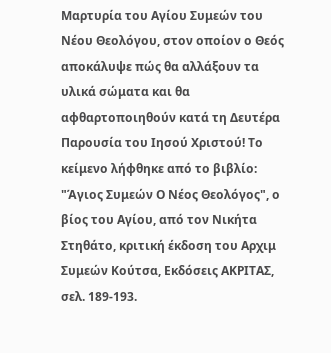Μαρτυρία του Αγίου Συμεών του Νέου Θεολόγου, στον οποίον ο Θεός αποκάλυψε πώς θα αλλάξουν τα υλικά σώματα και θα αφθαρτοποιηθούν κατά τη Δευτέρα Παρουσία του Ιησού Χριστού! Το κείμενο λήφθηκε από το βιβλίο: "Άγιος Συμεών Ο Νέος Θεολόγος", ο βίος του Αγίου, από τον Νικήτα Στηθάτο, κριτική έκδοση του Αρχιμ Συμεών Κούτσα, Εκδόσεις ΑΚΡΙΤΑΣ, σελ. 189-193.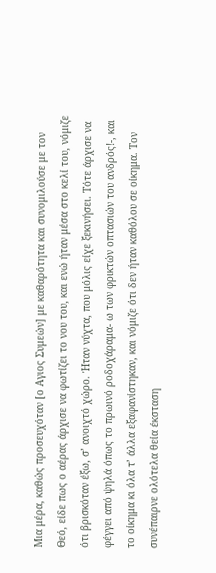Μια μέρα, καθώς προσευχόταν [ο Αγιος Συμεών] με καθαρότητα και συνομιλούσε με τον Θεό, είδε πως ο αέρας άρχισε να φωτίζει το νου του, και ενώ ήταν μέσα στο κελί του, νόμιζε ότι βρισκόταν έξω, σ’ ανοιχτό χώρο. Ήταν νύχτα, που μόλις είχε ξεκινήσει. Τότε άρχισε να φέγγει από ψηλά όπως το πρωινό ροδοχάραμα- ω των φρικτών οπτασιών του ανδρός!-, και το οίκημα κι όλα τ’ άλλα εξαφανίστηκαν, και νόμιζε ότι δεν ήταν καθόλου σε οίκημα. Τον συνέπαιρνε ολότελα θεία έκσταση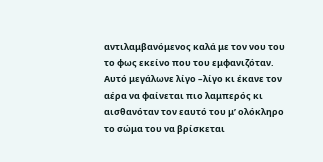αντιλαμβανόμενος καλά με τον νου του το φως εκείνο που του εμφανιζόταν. Αυτό μεγάλωνε λίγο –λίγο κι έκανε τον αέρα να φαίνεται πιο λαμπερός κι αισθανόταν τον εαυτό του μ’ ολόκληρο το σώμα του να βρίσκεται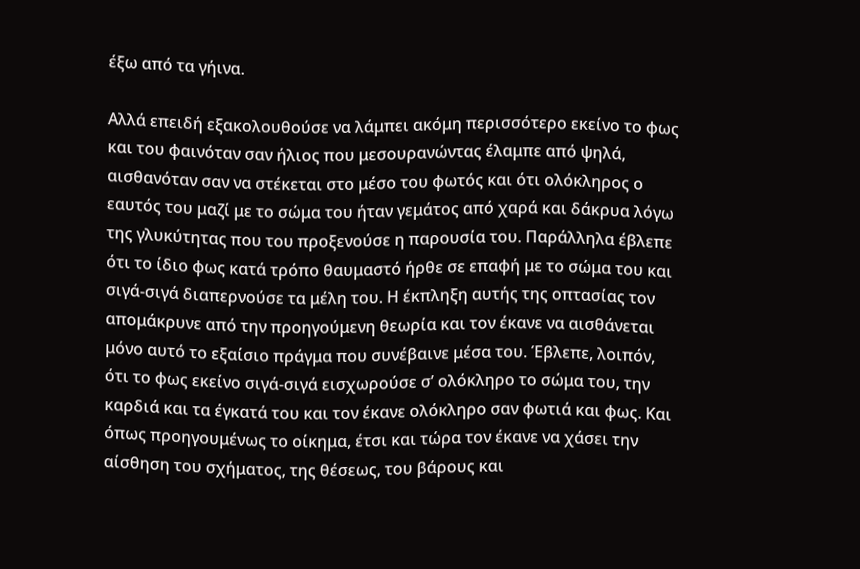έξω από τα γήινα.

Αλλά επειδή εξακολουθούσε να λάμπει ακόμη περισσότερο εκείνο το φως και του φαινόταν σαν ήλιος που μεσουρανώντας έλαμπε από ψηλά, αισθανόταν σαν να στέκεται στο μέσο του φωτός και ότι ολόκληρος ο εαυτός του μαζί με το σώμα του ήταν γεμάτος από χαρά και δάκρυα λόγω της γλυκύτητας που του προξενούσε η παρουσία του. Παράλληλα έβλεπε ότι το ίδιο φως κατά τρόπο θαυμαστό ήρθε σε επαφή με το σώμα του και σιγά-σιγά διαπερνούσε τα μέλη του. Η έκπληξη αυτής της οπτασίας τον απομάκρυνε από την προηγούμενη θεωρία και τον έκανε να αισθάνεται μόνο αυτό το εξαίσιο πράγμα που συνέβαινε μέσα του. Έβλεπε, λοιπόν, ότι το φως εκείνο σιγά-σιγά εισχωρούσε σ’ ολόκληρο το σώμα του, την καρδιά και τα έγκατά του και τον έκανε ολόκληρο σαν φωτιά και φως. Και όπως προηγουμένως το οίκημα, έτσι και τώρα τον έκανε να χάσει την αίσθηση του σχήματος, της θέσεως, του βάρους και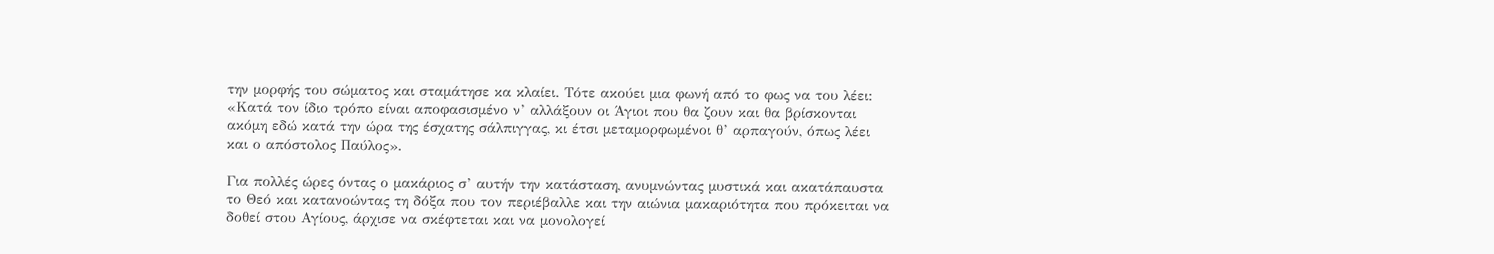την μορφής του σώματος και σταμάτησε κα κλαίει. Τότε ακούει μια φωνή από το φως να του λέει: «Κατά τον ίδιο τρόπο είναι αποφασισμένο ν’ αλλάξουν οι Άγιοι που θα ζουν και θα βρίσκονται ακόμη εδώ κατά την ώρα της έσχατης σάλπιγγας, κι έτσι μεταμορφωμένοι θ’ αρπαγούν, όπως λέει και ο απόστολος Παύλος».

Για πολλές ώρες όντας ο μακάριος σ’ αυτήν την κατάσταση, ανυμνώντας μυστικά και ακατάπαυστα το Θεό και κατανοώντας τη δόξα που τον περιέβαλλε και την αιώνια μακαριότητα που πρόκειται να δοθεί στου Αγίους, άρχισε να σκέφτεται και να μονολογεί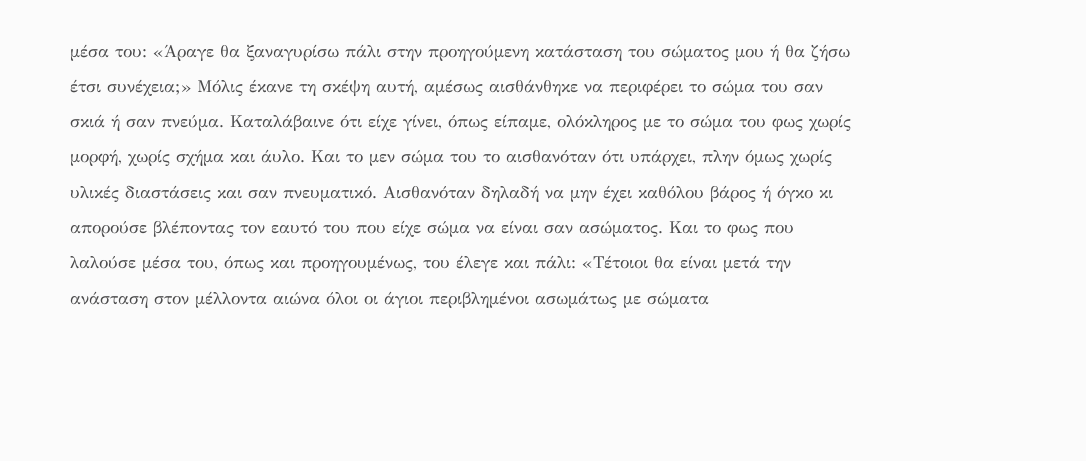μέσα του: «Άραγε θα ξαναγυρίσω πάλι στην προηγούμενη κατάσταση του σώματος μου ή θα ζήσω έτσι συνέχεια;» Μόλις έκανε τη σκέψη αυτή, αμέσως αισθάνθηκε να περιφέρει το σώμα του σαν σκιά ή σαν πνεύμα. Καταλάβαινε ότι είχε γίνει, όπως είπαμε, ολόκληρος με το σώμα του φως χωρίς μορφή, χωρίς σχήμα και άυλο. Και το μεν σώμα του το αισθανόταν ότι υπάρχει, πλην όμως χωρίς υλικές διαστάσεις και σαν πνευματικό. Αισθανόταν δηλαδή να μην έχει καθόλου βάρος ή όγκο κι απορούσε βλέποντας τον εαυτό του που είχε σώμα να είναι σαν ασώματος. Και το φως που λαλούσε μέσα του, όπως και προηγουμένως, του έλεγε και πάλι: «Τέτοιοι θα είναι μετά την ανάσταση στον μέλλοντα αιώνα όλοι οι άγιοι περιβλημένοι ασωμάτως με σώματα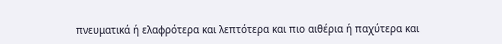πνευματικά ή ελαφρότερα και λεπτότερα και πιο αιθέρια ή παχύτερα και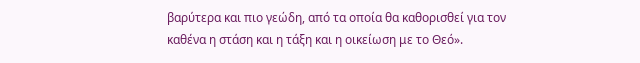βαρύτερα και πιο γεώδη, από τα οποία θα καθορισθεί για τον καθένα η στάση και η τάξη και η οικείωση με το Θεό».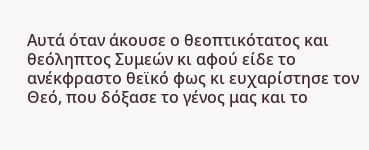Αυτά όταν άκουσε ο θεοπτικότατος και θεόληπτος Συμεών κι αφού είδε το ανέκφραστο θεϊκό φως κι ευχαρίστησε τον Θεό, που δόξασε το γένος μας και το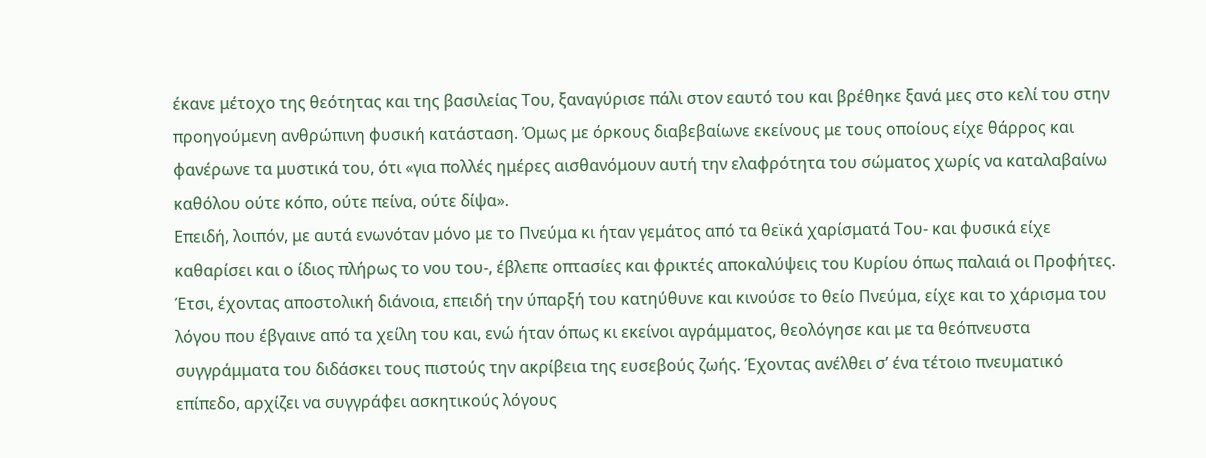έκανε μέτοχο της θεότητας και της βασιλείας Του, ξαναγύρισε πάλι στον εαυτό του και βρέθηκε ξανά μες στο κελί του στην προηγούμενη ανθρώπινη φυσική κατάσταση. Όμως με όρκους διαβεβαίωνε εκείνους με τους οποίους είχε θάρρος και φανέρωνε τα μυστικά του, ότι «για πολλές ημέρες αισθανόμουν αυτή την ελαφρότητα του σώματος χωρίς να καταλαβαίνω καθόλου ούτε κόπο, ούτε πείνα, ούτε δίψα».
Επειδή, λοιπόν, με αυτά ενωνόταν μόνο με το Πνεύμα κι ήταν γεμάτος από τα θεϊκά χαρίσματά Του- και φυσικά είχε καθαρίσει και ο ίδιος πλήρως το νου του-, έβλεπε οπτασίες και φρικτές αποκαλύψεις του Κυρίου όπως παλαιά οι Προφήτες. Έτσι, έχοντας αποστολική διάνοια, επειδή την ύπαρξή του κατηύθυνε και κινούσε το θείο Πνεύμα, είχε και το χάρισμα του λόγου που έβγαινε από τα χείλη του και, ενώ ήταν όπως κι εκείνοι αγράμματος, θεολόγησε και με τα θεόπνευστα συγγράμματα του διδάσκει τους πιστούς την ακρίβεια της ευσεβούς ζωής. Έχοντας ανέλθει σ’ ένα τέτοιο πνευματικό επίπεδο, αρχίζει να συγγράφει ασκητικούς λόγους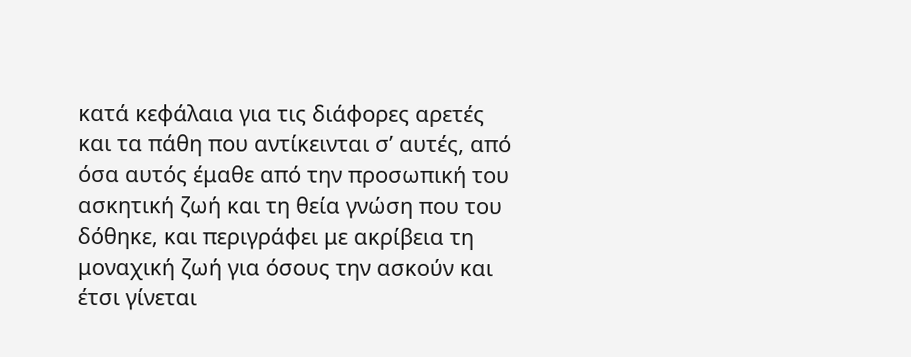κατά κεφάλαια για τις διάφορες αρετές και τα πάθη που αντίκεινται σ’ αυτές, από όσα αυτός έμαθε από την προσωπική του ασκητική ζωή και τη θεία γνώση που του δόθηκε, και περιγράφει με ακρίβεια τη μοναχική ζωή για όσους την ασκούν και έτσι γίνεται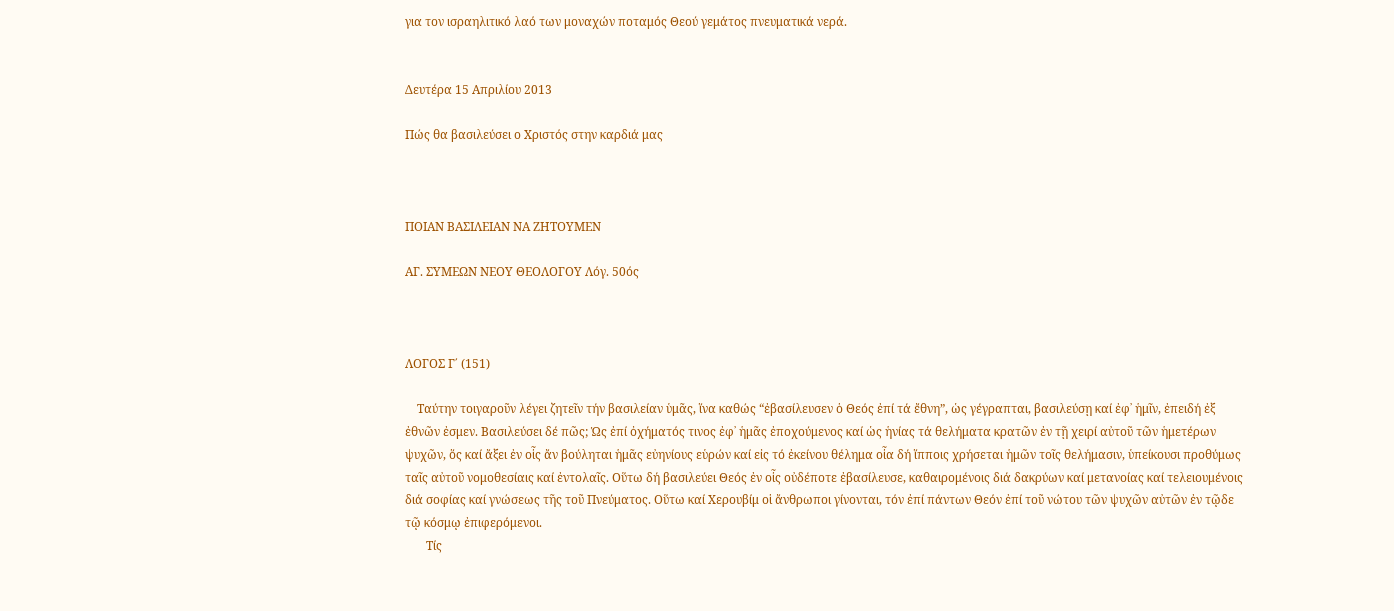για τον ισραηλιτικό λαό των μοναχών ποταμός Θεού γεμάτος πνευματικά νερά.


Δευτέρα 15 Απριλίου 2013

Πώς θα βασιλεύσει ο Χριστός στην καρδιά μας



ΠΟΙΑΝ ΒΑΣΙΛΕΙΑΝ ΝΑ ΖΗΤΟΥΜΕΝ

ΑΓ. ΣΥΜΕΩΝ ΝΕΟΥ ΘΕΟΛΟΓΟΥ Λόγ. 50ός



ΛΟΓΟΣ Γ΄ (151)

    Ταύτην τοιγαροῦν λέγει ζητεῖν τήν βασιλείαν ὑμᾶς, ἵνα καθώς “ἐβασίλευσεν ὁ Θεός ἐπί τά ἔθνη”, ὡς γέγραπται, βασιλεύσῃ καί ἐφ᾿ ἡμῖν, ἐπειδή ἐξ ἐθνῶν ἐσμεν. Βασιλεύσει δέ πῶς; Ὡς ἐπί ὀχήματός τινος ἐφ᾿ ἡμᾶς ἐποχούμενος καί ὡς ἡνίας τά θελήματα κρατῶν ἐν τῇ χειρί αὐτοῦ τῶν ἡμετέρων ψυχῶν, ὅς καί ἄξει ἐν οἷς ἄν βούληται ἡμᾶς εὐηνίους εὑρών καί εἰς τό ἐκείνου θέλημα οἷα δή ἵπποις χρήσεται ἡμῶν τοῖς θελήμασιν, ὑπείκουσι προθύμως ταῖς αὐτοῦ νομοθεσίαις καί ἐντολαῖς. Οὕτω δή βασιλεύει Θεός ἐν οἷς οὐδέποτε ἐβασίλευσε, καθαιρομένοις διά δακρύων καί μετανοίας καί τελειουμένοις διά σοφίας καί γνώσεως τῆς τοῦ Πνεύματος. Οὕτω καί Χερουβίμ οἱ ἄνθρωποι γίνονται, τόν ἐπί πάντων Θεόν ἐπί τοῦ νώτου τῶν ψυχῶν αὐτῶν ἐν τῷδε τῷ κόσμῳ ἐπιφερόμενοι.
       Τίς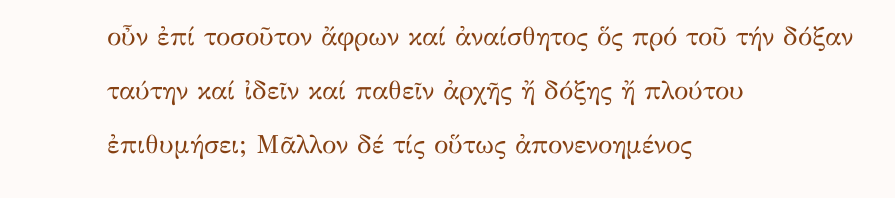οὖν ἐπί τοσοῦτον ἄφρων καί ἀναίσθητος ὅς πρό τοῦ τήν δόξαν ταύτην καί ἰδεῖν καί παθεῖν ἀρχῆς ἤ δόξης ἤ πλούτου ἐπιθυμήσει; Μᾶλλον δέ τίς οὕτως ἀπονενοημένος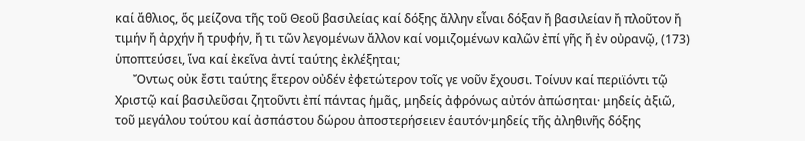καί ἄθλιος, ὅς μείζονα τῆς τοῦ Θεοῦ βασιλείας καί δόξης ἄλλην εἶναι δόξαν ἤ βασιλείαν ἤ πλοῦτον ἤ τιμήν ἤ ἀρχήν ἤ τρυφήν, ἤ τι τῶν λεγομένων ἄλλον καί νομιζομένων καλῶν ἐπί γῆς ἤ ἐν οὐρανῷ, (173) ὑποπτεύσει, ἵνα καί ἐκεῖνα ἀντί ταύτης ἐκλέξηται;
      Ὄντως οὐκ ἔστι ταύτης ἕτερον οὐδέν ἐφετώτερον τοῖς γε νοῦν ἔχουσι. Τοίνυν καί περιϊόντι τῷ Χριστῷ καί βασιλεῦσαι ζητοῦντι ἐπί πάντας ἡμᾶς, μηδείς ἀφρόνως αὐτόν ἀπώσηται· μηδείς ἀξιῶ, τοῦ μεγάλου τούτου καί ἀσπάστου δώρου ἀποστερήσειεν ἑαυτόν·μηδείς τῆς ἀληθινῆς δόξης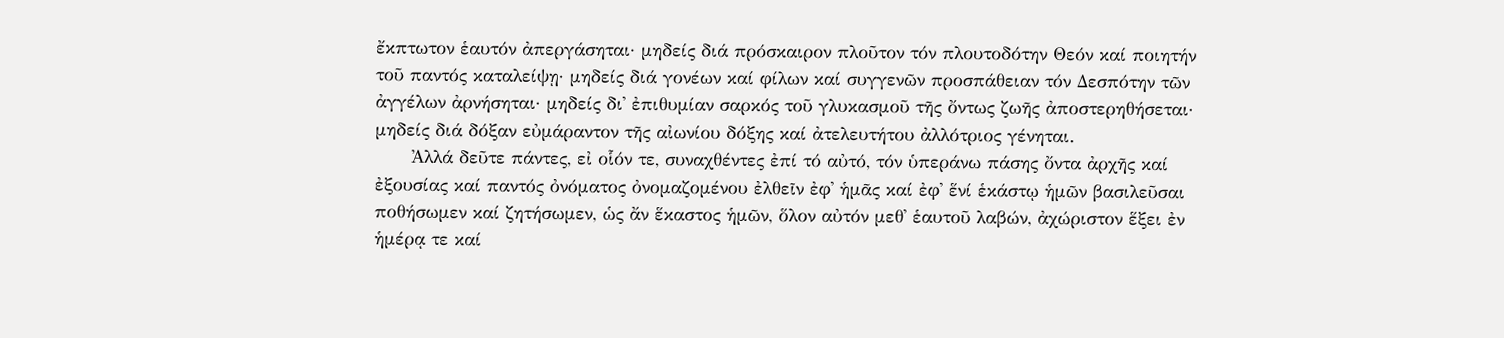ἔκπτωτον ἑαυτόν ἀπεργάσηται· μηδείς διά πρόσκαιρον πλοῦτον τόν πλουτοδότην Θεόν καί ποιητήν τοῦ παντός καταλείψῃ· μηδείς διά γονέων καί φίλων καί συγγενῶν προσπάθειαν τόν Δεσπότην τῶν ἀγγέλων ἀρνήσηται· μηδείς δι᾿ ἐπιθυμίαν σαρκός τοῦ γλυκασμοῦ τῆς ὄντως ζωῆς ἀποστερηθήσεται· μηδείς διά δόξαν εὐμάραντον τῆς αἰωνίου δόξης καί ἀτελευτήτου ἀλλότριος γένηται.
      Ἀλλά δεῦτε πάντες, εἰ οἷόν τε, συναχθέντες ἐπί τό αὐτό, τόν ὑπεράνω πάσης ὄντα ἀρχῆς καί ἐξουσίας καί παντός ὀνόματος ὀνομαζομένου ἐλθεῖν ἐφ᾿ ἡμᾶς καί ἐφ᾿ ἕνί ἑκάστῳ ἡμῶν βασιλεῦσαι ποθήσωμεν καί ζητήσωμεν, ὡς ἄν ἕκαστος ἡμῶν, ὅλον αὐτόν μεθ᾿ ἑαυτοῦ λαβών, ἀχώριστον ἕξει ἐν ἡμέρᾳ τε καί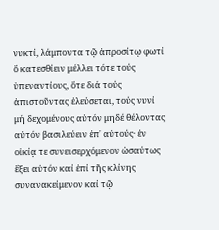νυκτί, λάμποντα τῷ ἀπροσίτῳ φωτί ὅ κατεσθίειν μέλλει τότε τούς ὑπεναντίους, ὅτε διά τούς ἀπιστοῦντας ἐλεύσεται, τούς νυνί μή δεχομένους αὐτόν μηδέ θέλοντας αὐτόν βασιλεύειν ἐπ᾿ αὐτούς· ἐν οἰκίᾳ τε συνεισερχόμενον ὡσαύτως ἕξει αὐτόν καί ἐπί τῆς κλίνης συνανακείμενον καί τῷ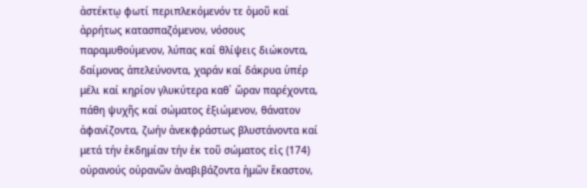ἀστέκτῳ φωτί περιπλεκόμενόν τε ὁμοῦ καί ἀρρήτως κατασπαζόμενον, νόσους παραμυθούμενον, λύπας καί θλίψεις διώκοντα, δαίμονας ἀπελεύνοντα, χαράν καί δάκρυα ὑπέρ μέλι καί κηρίον γλυκύτερα καθ᾿ ὥραν παρέχοντα, πάθη ψυχῆς καί σώματος ἐξιώμενον, θάνατον ἀφανίζοντα, ζωήν ἀνεκφράστως βλυστάνοντα καί μετά τήν ἐκδημίαν τήν ἐκ τοῦ σώματος εἰς (174) οὐρανούς οὐρανῶν ἀναβιβάζοντα ἡμῶν ἕκαστον,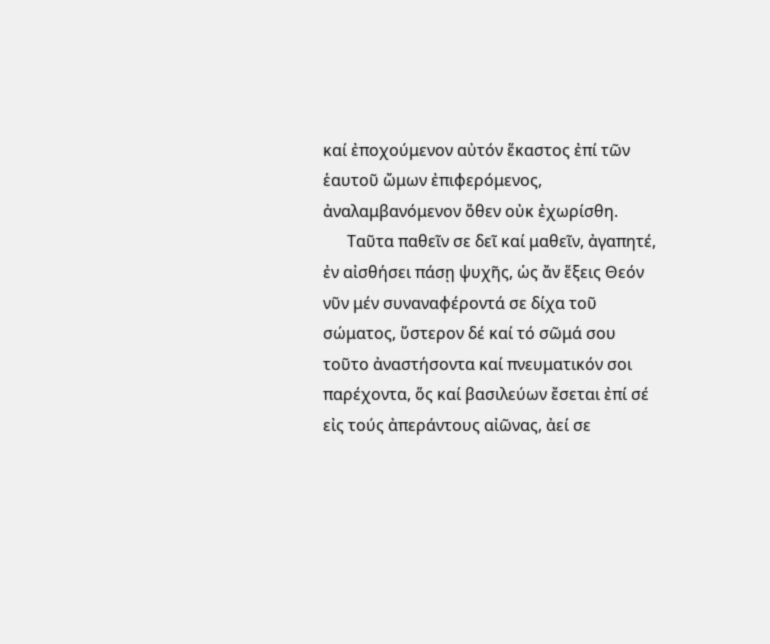καί ἐποχούμενον αὐτόν ἕκαστος ἐπί τῶν ἑαυτοῦ ὤμων ἐπιφερόμενος, ἀναλαμβανόμενον ὅθεν οὐκ ἐχωρίσθη.
      Ταῦτα παθεῖν σε δεῖ καί μαθεῖν, ἀγαπητέ, ἐν αἰσθήσει πάσῃ ψυχῆς, ὡς ἄν ἕξεις Θεόν νῦν μέν συναναφέροντά σε δίχα τοῦ σώματος, ὕστερον δέ καί τό σῶμά σου τοῦτο ἀναστήσοντα καί πνευματικόν σοι παρέχοντα, ὅς καί βασιλεύων ἔσεται ἐπί σέ εἰς τούς ἀπεράντους αἰῶνας, ἀεί σε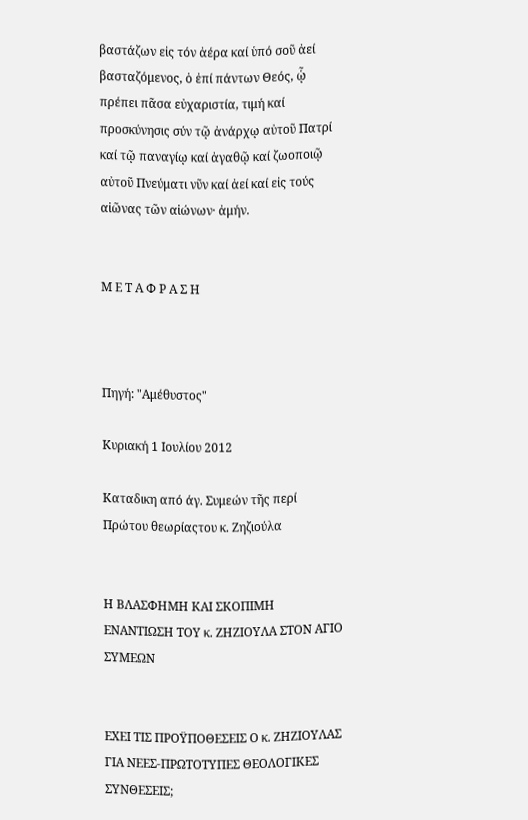βαστάζων εἰς τόν ἀέρα καί ὑπό σοῦ ἀεί βασταζόμενος, ὁ ἐπί πάντων Θεός, ᾧ πρέπει πᾶσα εὐχαριστία, τιμή καί προσκύνησις σύν τῷ ἀνάρχῳ αὐτοῦ Πατρί καί τῷ παναγίῳ καί ἀγαθῷ καί ζωοποιῷ αὐτοῦ Πνεύματι νῦν καί ἀεί καί εἰς τούς αἰῶνας τῶν αἰώνων· ἀμήν.


Μ Ε Τ Α Φ Ρ Α Σ Η



Πηγή: "Αμέθυστος"

Κυριακή 1 Ιουλίου 2012

Καταδικη από άγ. Συμεών τῆς περί Πρώτου θεωρίαςτου κ. Ζηζιούλα


Η ΒΛΑΣΦΗΜΗ ΚΑΙ ΣΚΟΠΙΜΗ ΕΝΑΝΤΙΩΣΗ ΤΟΥ κ. ΖΗΖΙΟΥΛΑ ΣΤΟΝ ΑΓΙΟ ΣΥΜΕΩΝ


ΕΧΕΙ ΤΙΣ ΠΡΟΫΠΟΘΕΣΕΙΣ Ο κ. ΖΗΖΙΟΥΛΑΣ
ΓΙΑ ΝΕΕΣ-ΠΡΩΤΟΤΥΠΕΣ ΘΕΟΛΟΓΙΚΕΣ ΣΥΝΘΕΣΕΙΣ;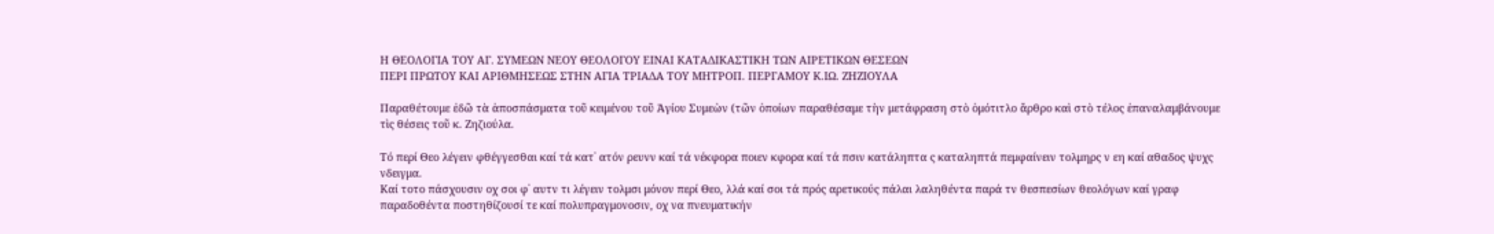Η ΘΕΟΛΟΓΙΑ ΤΟΥ ΑΓ. ΣΥΜΕΩΝ ΝΕΟΥ ΘΕΟΛΟΓΟΥ ΕΙΝΑΙ ΚΑΤΑΔΙΚΑΣΤΙΚΗ ΤΩΝ ΑΙΡΕΤΙΚΩΝ ΘΕΣΕΩΝ
ΠΕΡΙ ΠΡΩΤΟΥ ΚΑΙ ΑΡΙΘΜΗΣΕΩΣ ΣΤΗΝ ΑΓΙΑ ΤΡΙΑΔΑ ΤΟΥ ΜΗΤΡΟΠ. ΠΕΡΓΑΜΟΥ Κ.ΙΩ. ΖΗΖΙΟΥΛΑ

Παραθέτουμε ἐδῶ τὰ ἀποσπάσματα τοῦ κειμένου τοῦ Ἁγίου Συμεὼν (τῶν ὁποίων παραθέσαμε τὴν μετάφραση στὸ ὁμότιτλο ἄρθρο καὶ στὸ τέλος ἐπαναλαμβάνουμε τὶς θέσεις τοῦ κ. Ζηζιούλα.

Τό περί Θεο λέγειν φθέγγεσθαι καί τά κατ᾿ ατόν ρευνν καί τά νέκφορα ποιεν κφορα καί τά πσιν κατάληπτα ς καταληπτά πεμφαίνειν τολμηρς ν εη καί αθαδος ψυχς νδειγμα.
Καί τοτο πάσχουσιν οχ σοι φ᾿ αυτν τι λέγειν τολμσι μόνον περί Θεο, λλά καί σοι τά πρός αρετικούς πάλαι λαληθέντα παρά τν θεσπεσίων θεολόγων καί γραφ παραδοθέντα ποστηθίζουσί τε καί πολυπραγμονοσιν, οχ να πνευματικήν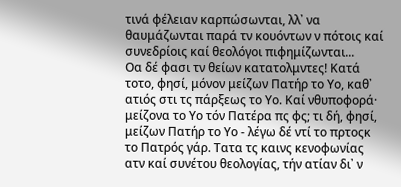τινά φέλειαν καρπώσωνται, λλ᾿ να θαυμάζωνται παρά τν κουόντων ν πότοις καί συνεδρίοις καί θεολόγοι πιφημίζωνται...
Οα δέ φασι τν θείων κατατολμντες! Κατά τοτο, φησί, μόνον μείζων Πατήρ το Υο, καθ᾿ ατιός στι τς πάρξεως το Υο. Καί νθυποφορά· μείζονα το Υο τόν Πατέρα πς φς; τι δή, φησί, μείζων Πατήρ το Υο - λέγω δέ ντί το πρτοςκ το Πατρός γάρ. Τατα τς καινς κενοφωνίας ατν καί συνέτου θεολογίας, τήν ατίαν δι᾿ ν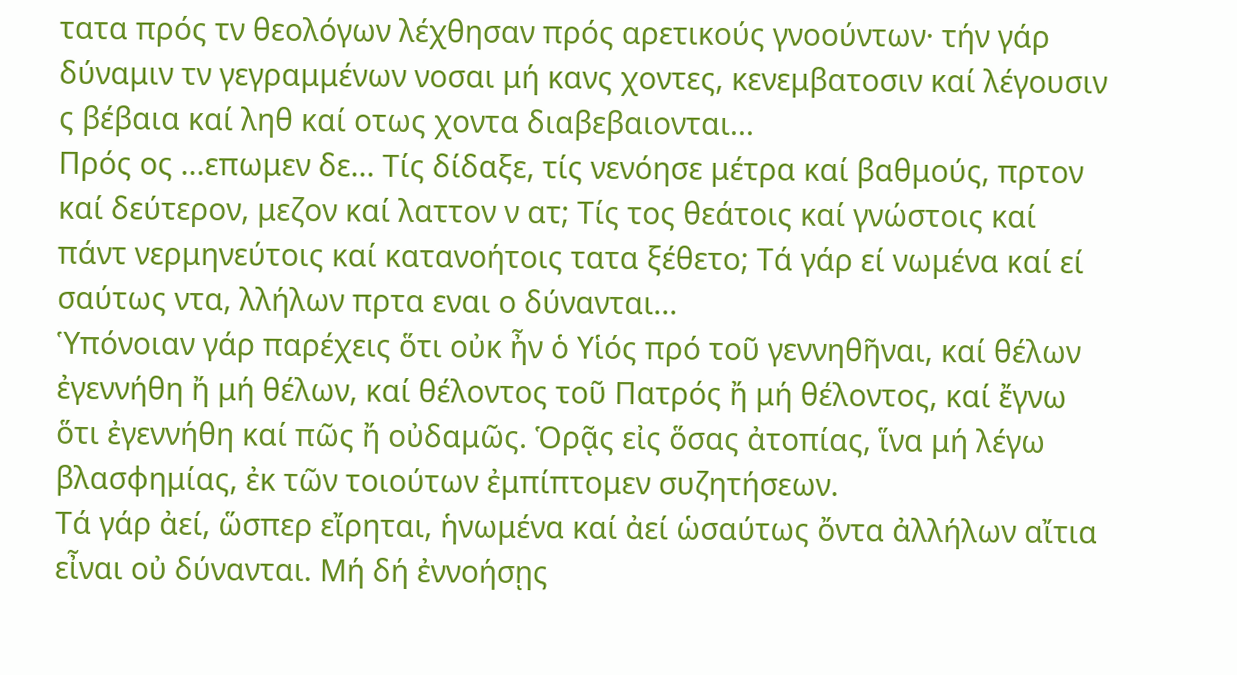τατα πρός τν θεολόγων λέχθησαν πρός αρετικούς γνοούντων· τήν γάρ δύναμιν τν γεγραμμένων νοσαι μή κανς χοντες, κενεμβατοσιν καί λέγουσιν ς βέβαια καί ληθ καί οτως χοντα διαβεβαιονται...
Πρός ος ...επωμεν δε... Τίς δίδαξε, τίς νενόησε μέτρα καί βαθμούς, πρτον καί δεύτερον, μεζον καί λαττον ν ατ; Τίς τος θεάτοις καί γνώστοις καί πάντ νερμηνεύτοις καί κατανοήτοις τατα ξέθετο; Τά γάρ εί νωμένα καί εί σαύτως ντα, λλήλων πρτα εναι ο δύνανται...
Ὑπόνοιαν γάρ παρέχεις ὅτι οὐκ ἦν ὁ Υἱός πρό τοῦ γεννηθῆναι, καί θέλων ἐγεννήθη ἤ μή θέλων, καί θέλοντος τοῦ Πατρός ἤ μή θέλοντος, καί ἔγνω ὅτι ἐγεννήθη καί πῶς ἤ οὐδαμῶς. Ὁρᾷς εἰς ὅσας ἀτοπίας, ἵνα μή λέγω βλασφημίας, ἐκ τῶν τοιούτων ἐμπίπτομεν συζητήσεων.
Τά γάρ ἀεί, ὥσπερ εἴρηται, ἡνωμένα καί ἀεί ὡσαύτως ὄντα ἀλλήλων αἴτια εἶναι οὐ δύνανται. Μή δή ἐννοήσῃς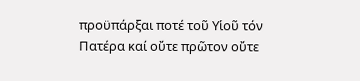προϋπάρξαι ποτέ τοῦ Υἱοῦ τόν Πατέρα καί οὔτε πρῶτον οὔτε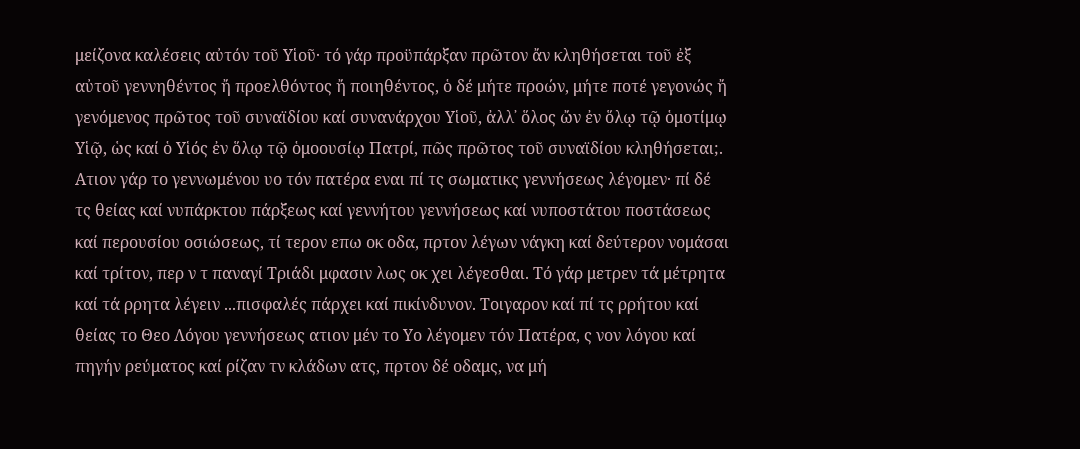μείζονα καλέσεις αὐτόν τοῦ Υἱοῦ· τό γάρ προϋπάρξαν πρῶτον ἄν κληθήσεται τοῦ ἐξ αὐτοῦ γεννηθέντος ἤ προελθόντος ἤ ποιηθέντος, ὁ δέ μήτε προών, μήτε ποτέ γεγονώς ἤ γενόμενος πρῶτος τοῦ συναϊδίου καί συνανάρχου Υἱοῦ, ἀλλ᾿ ὅλος ὤν ἐν ὅλῳ τῷ ὁμοτίμῳ Υἱῷ, ὡς καί ὁ Υἱός ἐν ὅλῳ τῷ ὁμοουσίῳ Πατρί, πῶς πρῶτος τοῦ συναϊδίου κληθήσεται;.
Ατιον γάρ το γεννωμένου υο τόν πατέρα εναι πί τς σωματικς γεννήσεως λέγομεν· πί δέ τς θείας καί νυπάρκτου πάρξεως καί γεννήτου γεννήσεως καί νυποστάτου ποστάσεως καί περουσίου οσιώσεως, τί τερον επω οκ οδα, πρτον λέγων νάγκη καί δεύτερον νομάσαι καί τρίτον, περ ν τ παναγί Τριάδι μφασιν λως οκ χει λέγεσθαι. Τό γάρ μετρεν τά μέτρητα καί τά ρρητα λέγειν ...πισφαλές πάρχει καί πικίνδυνον. Τοιγαρον καί πί τς ρρήτου καί θείας το Θεο Λόγου γεννήσεως ατιον μέν το Υο λέγομεν τόν Πατέρα, ς νον λόγου καί πηγήν ρεύματος καί ρίζαν τν κλάδων ατς, πρτον δέ οδαμς, να μή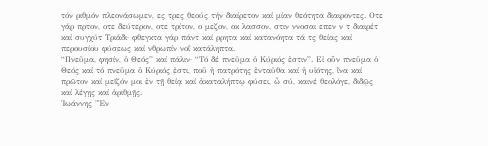τόν ριθμόν πλεονάσωμεν, ες τρες θεούς τήν διαίρετον καί μίαν θεότητα διαιροντες. Οτε γάρ πρτον, οτε δεύτερον, οτε τρίτον, ο μεζον, οκ λασσον, στιν ννοσαι επεν ν τ διαιρέτ καί συγχύτ Τριάδι· φθεγκτα γάρ πάντ καί ρρητα καί κατανόητα τά τς θείας καί περουσίου φύσεως καί νθρωπίν νοΐ κατάληπτα.
“Πνεῦμα, φησίν, ὁ Θεός” καί πάλιν· “Τό δέ πνεῦμα ὁ Κύριός ἐστιν”. Εἰ οὖν πνεῦμα ὁ Θεός καί τό πνεῦμα ὁ Κύριός ἐστι, ποῦ ἡ πατρότης ἐνταῦθα καί ἡ υἱότης, ἵνα καί πρῶτον καί μεῖζόν μοι ἐν τῇ θείᾳ καί ἀκαταλήπτῳ φύσει, ὦ σύ, καινέ θεολόγε, διδῷς καί λέγῃς καί ἀριθμῇς.
Ἰωάννης "Ἐν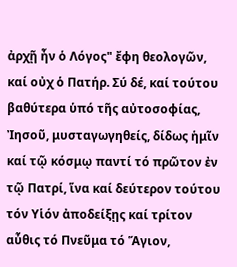ἀρχῇ ἦν ὁ Λόγος" ἔφη θεολογῶν, καί οὐχ ὁ Πατήρ. Σύ δέ, καί τούτου βαθύτερα ὑπό τῆς αὐτοσοφίας, Ἰησοῦ, μυσταγωγηθείς, δίδως ἡμῖν καί τῷ κόσμῳ παντί τό πρῶτον ἐν τῷ Πατρί, ἵνα καί δεύτερον τούτου τόν Υἱόν ἀποδείξῃς καί τρίτον αὖθις τό Πνεῦμα τό Ἅγιον,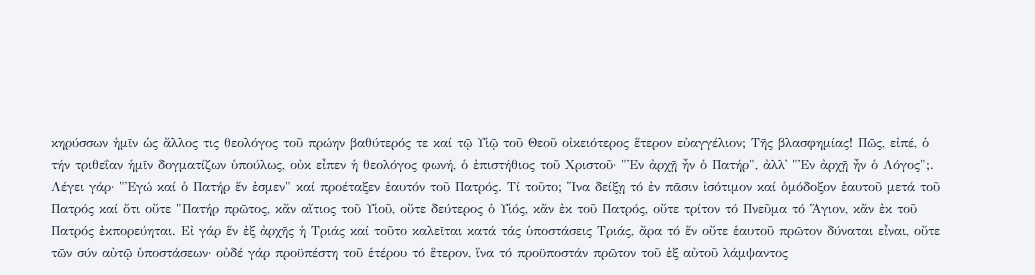κηρύσσων ἡμῖν ὡς ἄλλος τις θεολόγος τοῦ πρώην βαθύτερός τε καί τῷ Υἱῷ τοῦ Θεοῦ οἰκειότερος ἕτερον εὐαγγέλιον; Τῆς βλασφημίας! Πῶς, εἰπέ, ὁ τήν τριθεΐαν ἡμῖν δογματίζων ὑπούλως, οὐκ εἶπεν ἡ θεολόγος φωνή, ὁ ἐπιστήθιος τοῦ Χριστοῦ· "Ἐν ἀρχῇ ἦν ὁ Πατήρ", ἀλλ᾿ "Ἐν ἀρχῇ ἦν ὁ Λόγος";.
Λέγει γάρ· "Ἐγώ καί ὁ Πατήρ ἕν ἐσμεν" καί προέταξεν ἑαυτόν τοῦ Πατρός. Τί τοῦτο; Ἵνα δείξῃ τό ἐν πᾶσιν ἰσότιμον καί ὁμόδοξον ἑαυτοῦ μετά τοῦ Πατρός καί ὅτι οὔτε "Πατήρ πρῶτος, κἄν αἴτιος τοῦ Υἱοῦ, οὔτε δεύτερος ὁ Υἱός, κἄν ἐκ τοῦ Πατρός, οὔτε τρίτον τό Πνεῦμα τό Ἅγιον, κἄν ἐκ τοῦ Πατρός ἐκπορεύηται. Εἰ γάρ ἕν ἐξ ἀρχῆς ἡ Τριάς καί τοῦτο καλεῖται κατά τάς ὑποστάσεις Τριάς, ἄρα τό ἕν οὔτε ἑαυτοῦ πρῶτον δύναται εἶναι, οὔτε τῶν σύν αὐτῷ ὑποστάσεων· οὐδέ γάρ προϋπέστη τοῦ ἑτέρου τό ἕτερον, ἵνα τό προϋποστάν πρῶτον τοῦ ἐξ αὐτοῦ λάμψαντος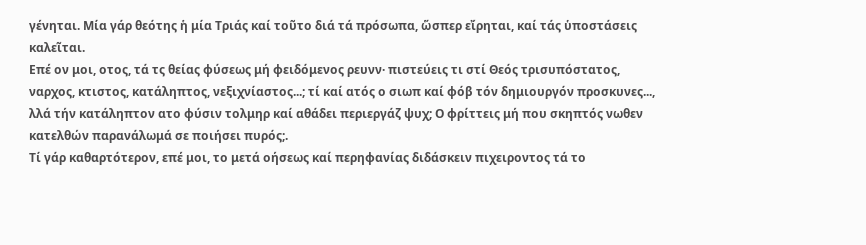γένηται. Μία γάρ θεότης ἡ μία Τριάς καί τοῦτο διά τά πρόσωπα, ὥσπερ εἴρηται, καί τάς ὑποστάσεις καλεῖται.
Επέ ον μοι, οτος, τά τς θείας φύσεως μή φειδόμενος ρευνν· πιστεύεις τι στί Θεός τρισυπόστατος, ναρχος, κτιστος, κατάληπτος, νεξιχνίαστος...; τί καί ατός ο σιωπ καί φόβ τόν δημιουργόν προσκυνες..., λλά τήν κατάληπτον ατο φύσιν τολμηρ καί αθάδει περιεργάζ ψυχ; Ο φρίττεις μή που σκηπτός νωθεν κατελθών παρανάλωμά σε ποιήσει πυρός;.
Τί γάρ καθαρτότερον, επέ μοι, το μετά οήσεως καί περηφανίας διδάσκειν πιχειροντος τά το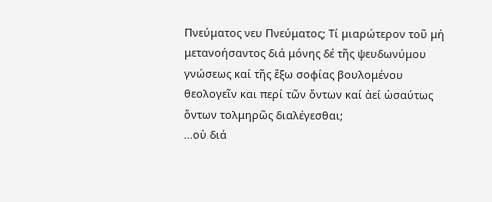Πνεύματος νευ Πνεύματος; Τί μιαρώτερον τοῦ μή μετανοήσαντος διά μόνης δέ τῆς ψευδωνύμου γνώσεως καί τῆς ἔξω σοφίας βουλομένου θεολογεῖν και περί τῶν ὄντων καί ἀεί ὡσαύτως ὄντων τολμηρῶς διαλέγεσθαι;
...οὐ διά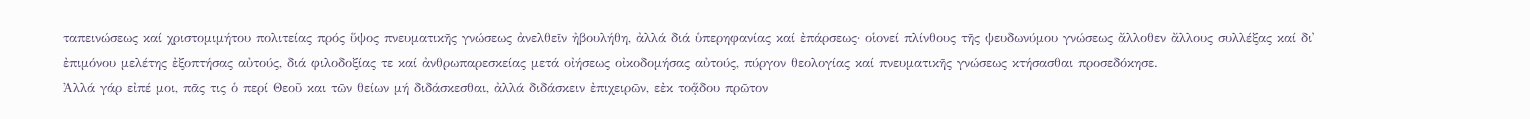ταπεινώσεως καί χριστομιμήτου πολιτείας πρός ὕψος πνευματικῆς γνώσεως ἀνελθεῖν ἠβουλήθη, ἀλλά διά ὑπερηφανίας καί ἐπάρσεως· οἱονεί πλίνθους τῆς ψευδωνύμου γνώσεως ἄλλοθεν ἄλλους συλλέξας καί δι᾿ ἐπιμόνου μελέτης ἐξοπτήσας αὐτούς, διά φιλοδοξίας τε καί ἀνθρωπαρεσκείας μετά οἰήσεως οἰκοδομήσας αὐτούς, πύργον θεολογίας καί πνευματικῆς γνώσεως κτήσασθαι προσεδόκησε.
Ἀλλά γάρ εἰπέ μοι, πᾶς τις ὁ περί Θεοῦ και τῶν θείων μή διδάσκεσθαι, ἀλλά διδάσκειν ἐπιχειρῶν, εἐκ τοᾅδου πρῶτον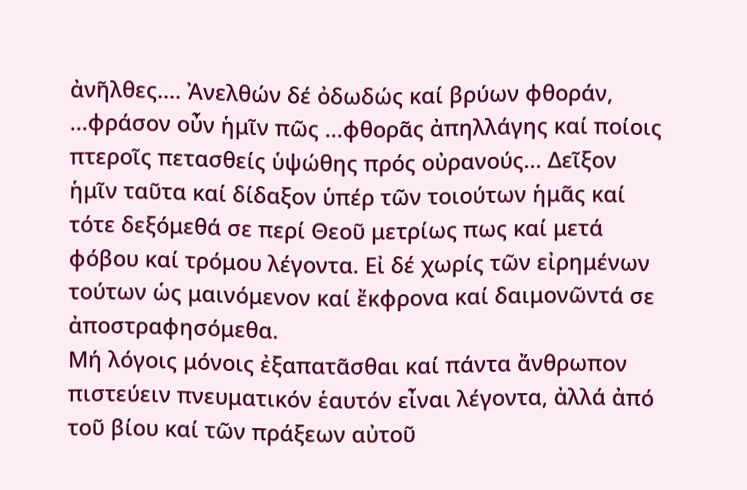ἀνῆλθες.... Ἀνελθών δέ ὀδωδώς καί βρύων φθοράν, ...φράσον οὖν ἡμῖν πῶς ...φθορᾶς ἀπηλλάγης καί ποίοις πτεροῖς πετασθείς ὑψώθης πρός οὐρανούς... Δεῖξον ἡμῖν ταῦτα καί δίδαξον ὑπέρ τῶν τοιούτων ἡμᾶς καί τότε δεξόμεθά σε περί Θεοῦ μετρίως πως καί μετά φόβου καί τρόμου λέγοντα. Εἰ δέ χωρίς τῶν εἰρημένων τούτων ὡς μαινόμενον καί ἔκφρονα καί δαιμονῶντά σε ἀποστραφησόμεθα.
Μή λόγοις μόνοις ἐξαπατᾶσθαι καί πάντα ἄνθρωπον πιστεύειν πνευματικόν ἑαυτόν εἶναι λέγοντα, ἀλλά ἀπό τοῦ βίου καί τῶν πράξεων αὐτοῦ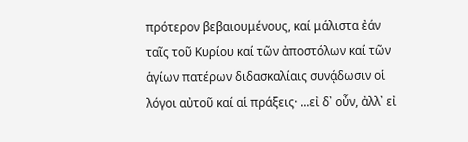πρότερον βεβαιουμένους, καί μάλιστα ἐάν ταῖς τοῦ Κυρίου καί τῶν ἀποστόλων καί τῶν ἁγίων πατέρων διδασκαλίαις συνᾴδωσιν οἱ λόγοι αὐτοῦ καί αἱ πράξεις· ...εἰ δ᾿ οὖν, ἀλλ᾿ εἰ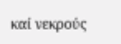καί νεκρούς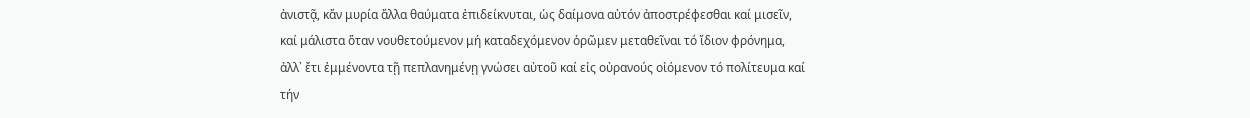ἀνιστᾷ, κἄν μυρία ἄλλα θαύματα ἐπιδείκνυται, ὡς δαίμονα αὐτόν ἀποστρέφεσθαι καί μισεῖν, καί μάλιστα ὅταν νουθετούμενον μή καταδεχόμενον ὁρῶμεν μεταθεῖναι τό ἴδιον φρόνημα, ἀλλ᾿ ἔτι ἐμμένοντα τῇ πεπλανημένῃ γνώσει αὐτοῦ καί εἰς οὐρανούς οἰόμενον τό πολίτευμα καί τήν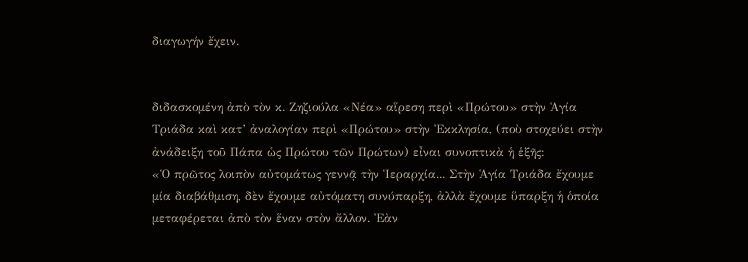διαγωγήν ἔχειν.


διδασκομένη ἀπὸ τὸν κ. Ζηζιούλα «Νέα» αἵρεση περὶ «Πρώτου» στὴν Ἁγία Τριάδα καὶ κατ’ ἀναλογίαν περὶ «Πρώτου» στὴν Ἐκκλησία, (ποὺ στοχεύει στὴν ἀνάδειξη τοῦ Πάπα ὡς Πρώτου τῶν Πρώτων) εἶναι συνοπτικὰ ἡ ἑξῆς:
«Ὁ πρῶτος λοιπὸν αὐτομάτως γεννᾷ τὴν Ἱεραρχία... Στὴν Ἁγία Τριάδα ἔχουμε μία διαβάθμιση, δὲν ἔχουμε αὐτόματη συνύπαρξη, ἀλλὰ ἔχουμε ὕπαρξη ἡ ὁποία μεταφέρεται ἀπὸ τὸν ἕναν στὸν ἄλλον. Ἐὰν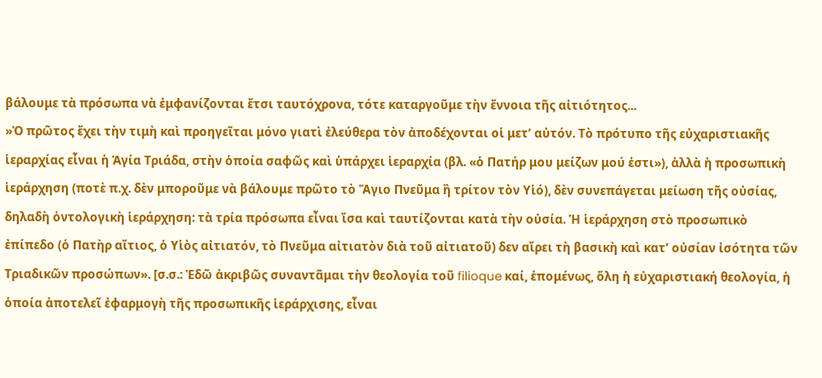βάλουμε τὰ πρόσωπα νὰ ἐμφανίζονται ἔτσι ταυτόχρονα, τότε καταργοῦμε τὴν ἔννοια τῆς αἰτιότητος...
»Ὁ πρῶτος ἔχει τὴν τιμὴ καὶ προηγεῖται μόνο γιατὶ ἐλεύθερα τὸν ἀποδέχονται οἱ μετ’ αὐτόν. Τὸ πρότυπο τῆς εὐχαριστιακῆς ἱεραρχίας εἶναι ἡ Ἁγία Τριάδα, στὴν ὁποία σαφῶς καὶ ὑπάρχει ἱεραρχία (βλ. «ὁ Πατήρ μου μείζων μού ἐστι»), ἀλλὰ ἡ προσωπικὴ ἱεράρχηση (ποτὲ π.χ. δὲν μποροῦμε νὰ βάλουμε πρῶτο τὸ Ἅγιο Πνεῦμα ἢ τρίτον τὸν Υἱό), δὲν συνεπάγεται μείωση τῆς οὐσίας, δηλαδὴ ὀντολογικὴ ἱεράρχηση: τὰ τρία πρόσωπα εἶναι ἴσα καὶ ταυτίζονται κατὰ τὴν οὐσία. Ἡ ἱεράρχηση στὸ προσωπικὸ ἐπίπεδο (ὁ Πατὴρ αἴτιος, ὁ Υἱὸς αἰτιατόν, τὸ Πνεῦμα αἰτιατὸν διὰ τοῦ αἰτιατοῦ) δεν αἴρει τὴ βασικὴ καὶ κατ’ οὐσίαν ἰσότητα τῶν Τριαδικῶν προσώπων». [σ.σ.: Ἐδῶ ἀκριβῶς συναντᾶμαι τὴν θεολογία τοῦ filioque καί, ἑπομένως, ὅλη ἡ εὐχαριστιακή θεολογία, ἡ ὁποία ἀποτελεῖ ἐφαρμογὴ τῆς προσωπικῆς ἱεράρχισης, εἶναι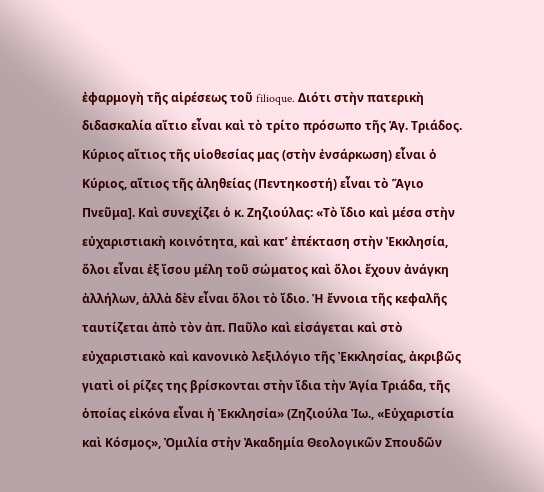ἐφαρμογὴ τῆς αἱρέσεως τοῦ filioque. Διότι στὴν πατερικὴ διδασκαλία αἴτιο εἶναι καὶ τὸ τρίτο πρόσωπο τῆς Ἁγ. Τριάδος. Κύριος αἴτιος τῆς υἱοθεσίας μας (στὴν ἐνσάρκωση) εἶναι ὁ Κύριος, αἴτιος τῆς ἀληθείας (Πεντηκοστή) εἶναι τὸ Ἅγιο Πνεῦμα]. Καὶ συνεχίζει ὁ κ. Ζηζιούλας: «Τὸ ἴδιο καὶ μέσα στὴν εὐχαριστιακὴ κοινότητα, καὶ κατ’ ἐπέκταση στὴν Ἐκκλησία, ὅλοι εἶναι ἐξ ἴσου μέλη τοῦ σώματος καὶ ὅλοι ἔχουν ἀνάγκη ἀλλήλων, ἀλλὰ δὲν εἶναι ὅλοι τὸ ἴδιο. Ἡ ἔννοια τῆς κεφαλῆς ταυτίζεται ἀπὸ τὸν ἀπ. Παῦλο καὶ εἰσάγεται καὶ στὸ εὐχαριστιακὸ καὶ κανονικὸ λεξιλόγιο τῆς Ἐκκλησίας, ἀκριβῶς γιατὶ οἱ ρίζες της βρίσκονται στὴν ἴδια τὴν Ἁγία Τριάδα, τῆς ὁποίας εἰκόνα εἶναι ἡ Ἐκκλησία» (Ζηζιούλα Ἰω., «Εὐχαριστία καὶ Κόσμος», Ὁμιλία στὴν Ἀκαδημία Θεολογικῶν Σπουδῶν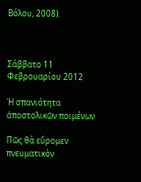Βόλου, 2008).



Σάββατο 11 Φεβρουαρίου 2012

Ἡ σπανιότητα ἀποστολικῶν ποιμένων

Πῶς θὰ εὕρομεν πνευματικὸν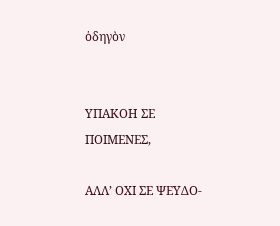ὁδηγὸν


ΥΠΑΚΟΗ ΣΕ ΠΟΙΜΕΝΕΣ,

ΑΛΛ’ ΟΧΙ ΣΕ ΨΕΥΔΟ-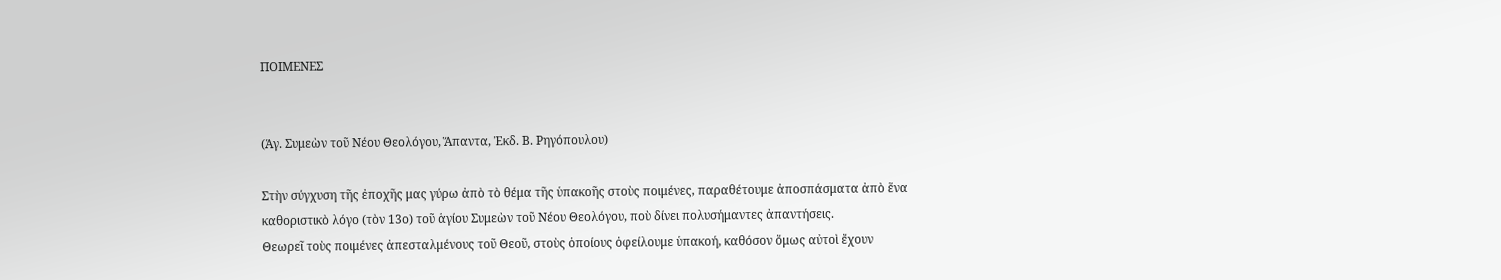ΠΟΙΜΕΝΕΣ


(Ἁγ. Συμεὼν τοῦ Νέου Θεολόγου, Ἅπαντα, Ἐκδ. Β. Ρηγόπουλου)

Στὴν σύγχυση τῆς ἐποχῆς μας γύρω ἀπὸ τὸ θέμα τῆς ὑπακοῆς στοὺς ποιμένες, παραθέτουμε ἀποσπάσματα ἀπὸ ἕνα καθοριστικὸ λόγο (τὸν 13ο) τοῦ ἁγίου Συμεὼν τοῦ Νέου Θεολόγου, ποὺ δίνει πολυσήμαντες ἀπαντήσεις.
Θεωρεῖ τοὺς ποιμένες ἀπεσταλμένους τοῦ Θεοῦ, στοὺς ὁποίους ὀφείλουμε ὑπακοή, καθόσον ὅμως αὐτοὶ ἔχουν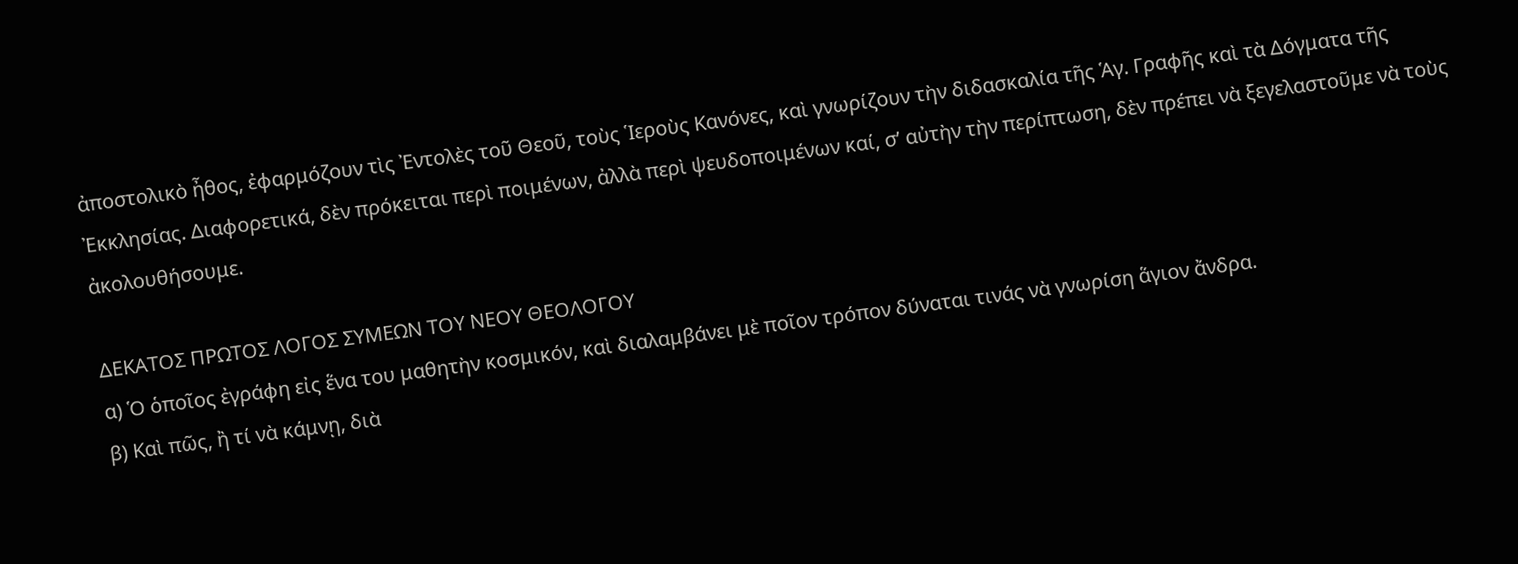ἀποστολικὸ ἦθος, ἐφαρμόζουν τὶς Ἐντολὲς τοῦ Θεοῦ, τοὺς Ἱεροὺς Κανόνες, καὶ γνωρίζουν τὴν διδασκαλία τῆς Ἁγ. Γραφῆς καὶ τὰ Δόγματα τῆς Ἐκκλησίας. Διαφορετικά, δὲν πρόκειται περὶ ποιμένων, ἀλλὰ περὶ ψευδοποιμένων καί, σ’ αὐτὴν τὴν περίπτωση, δὲν πρέπει νὰ ξεγελαστοῦμε νὰ τοὺς ἀκολουθήσουμε.

ΔΕΚΑΤΟΣ ΠΡΩΤΟΣ ΛΟΓΟΣ ΣΥΜΕΩΝ ΤΟΥ ΝΕΟΥ ΘΕΟΛΟΓΟΥ
α) Ὁ ὁποῖος ἐγράφη εἰς ἕνα του μαθητὴν κοσμικόν, καὶ διαλαμβάνει μὲ ποῖον τρόπον δύναται τινάς νὰ γνωρίση ἅγιον ἄνδρα.
β) Καὶ πῶς, ἢ τί νὰ κάμνῃ, διὰ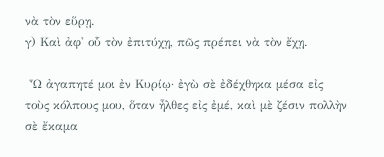νὰ τὸν εὕρῃ.
γ) Καὶ ἀφ' οὗ τὸν ἐπιτύχῃ, πῶς πρέπει νὰ τὸν ἔχῃ.

 Ὦ ἀγαπητέ μοι ἐν Κυρίῳ· ἐγὼ σὲ ἐδέχθηκα μέσα εἰς τοὺς κόλπους μου, ὅταν ἦλθες εἰς ἐμέ, καὶ μὲ ζέσιν πολλὴν σὲ ἔκαμα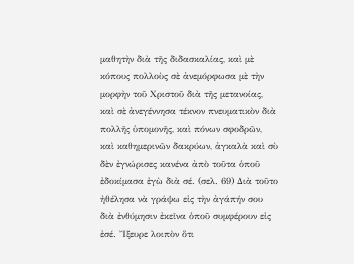μαθητὴν διὰ τῆς διδασκαλίας, καὶ μὲ κόπους πολλοὺς σὲ ἀνεμόρφωσα μὲ τὴν μορφὴν τοῦ Χριστοῦ διὰ τῆς μετανοίας, καὶ σὲ ἀνεγέννησα τέκνον πνευματικὸν διὰ πολλῆς ὑπομονῆς, καὶ πόνων σφοδρῶν, καὶ καθημερινῶν δακρύων, ἀγκαλὰ καὶ σὺ δὲν ἐγνώρισες κανένα ἀπὸ τοῦτα ὁποῦ ἐδοκίμασα ἐγὼ διὰ σέ. (σελ. 69) Διὰ τοῦτο ἠθέλησα νὰ γράψω εἰς τὴν ἀγάπήν σου διὰ ἐνθύμησιν ἐκεῖνα ὁποῦ συμφέρουν εἰς ἐσέ. Ἴξευρε λοιπὸν ὅτι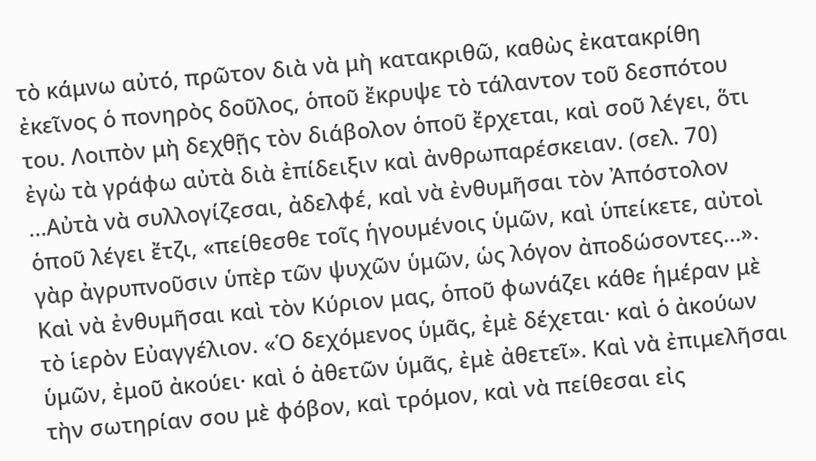τὸ κάμνω αὐτό, πρῶτον διὰ νὰ μὴ κατακριθῶ, καθὼς ἐκατακρίθη ἐκεῖνος ὁ πονηρὸς δοῦλος, ὁποῦ ἔκρυψε τὸ τάλαντον τοῦ δεσπότου του. Λοιπὸν μὴ δεχθῇς τὸν διάβολον ὁποῦ ἔρχεται, καὶ σοῦ λέγει, ὅτι ἐγὼ τὰ γράφω αὐτὰ διὰ ἐπίδειξιν καὶ ἀνθρωπαρέσκειαν. (σελ. 70) ...Αὐτὰ νὰ συλλογίζεσαι, ἀδελφέ, καὶ νὰ ἐνθυμῆσαι τὸν Ἀπόστολον ὁποῦ λέγει ἔτζι, «πείθεσθε τοῖς ἡγουμένοις ὑμῶν, καὶ ὑπείκετε, αὐτοὶ γὰρ ἀγρυπνοῦσιν ὑπὲρ τῶν ψυχῶν ὑμῶν, ὡς λόγον ἀποδώσοντες...». Καὶ νὰ ἐνθυμῆσαι καὶ τὸν Κύριον μας, ὁποῦ φωνάζει κάθε ἡμέραν μὲ τὸ ἱερὸν Εὐαγγέλιον. «Ὁ δεχόμενος ὑμᾶς, ἐμὲ δέχεται· καὶ ὁ ἀκούων ὑμῶν, ἐμοῦ ἀκούει· καὶ ὁ ἀθετῶν ὑμᾶς, ἐμὲ ἀθετεῖ». Καὶ νὰ ἐπιμελῆσαι τὴν σωτηρίαν σου μὲ φόβον, καὶ τρόμον, καὶ νὰ πείθεσαι εἰς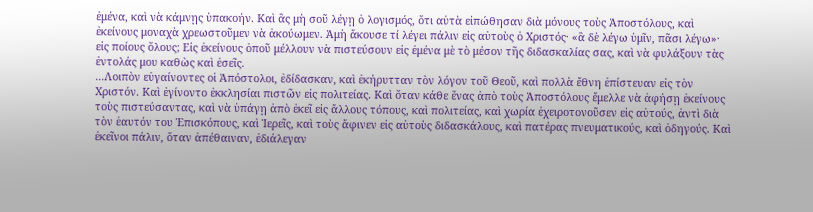ἐμένα, καὶ νὰ κάμνῃς ὑπακοήν. Καὶ ἂς μὴ σοῦ λέγῃ ὁ λογισμός, ὅτι αὐτὰ εἰπώθησαν διὰ μόνους τοὺς Ἀποστόλους, καὶ ἐκείνους μοναχὰ χρεωστοῦμεν νὰ ἀκούωμεν. Ἀμὴ ἄκουσε τί λέγει πάλιν εἰς αὐτοὺς ὁ Χριστός· «ἃ δὲ λέγω ὑμῖν, πᾶσι λέγω»· εἰς ποίους ὅλους; Εἰς ἐκείνους ὁποῦ μέλλουν νὰ πιστεύσουν εἰς ἐμένα μὲ τὸ μέσον τῆς διδασκαλίας σας, καὶ νὰ φυλάξουν τὰς ἐντολάς μου καθὼς καὶ ἐσεῖς.
...Λοιπὸν εὐγαίνοντες οἱ Ἀπόστολοι, ἐδίδασκαν, καὶ ἐκήρυτταν τὸν λόγον τοῦ Θεοῦ, καὶ πολλὰ ἔθνη ἐπίστευαν εἰς τὸν Χριστόν. Καὶ ἐγίνοντο ἐκκλησίαι πιστῶν εἰς πολιτείας. Καὶ ὅταν κάθε ἕνας ἀπὸ τοὺς Ἀποστόλους ἔμελλε νὰ ἀφήσῃ ἐκείνους τοὺς πιστεύσαντας, καὶ νὰ ὑπάγῃ ἀπὸ ἐκεῖ εἰς ἄλλους τόπους, καὶ πολιτείας, καὶ χωρία ἐχειροτονοῦσεν εἰς αὐτούς, ἀντὶ διὰ τὸν ἑαυτόν του Ἐπισκόπους, καὶ Ἱερεῖς, καὶ τοὺς ἄφινεν εἰς αὐτοὺς διδασκάλους, καὶ πατέρας πνευματικούς, καὶ ὁδηγούς. Καὶ ἐκεῖνοι πάλιν, ὅταν ἀπέθαιναν, ἐδιάλεγαν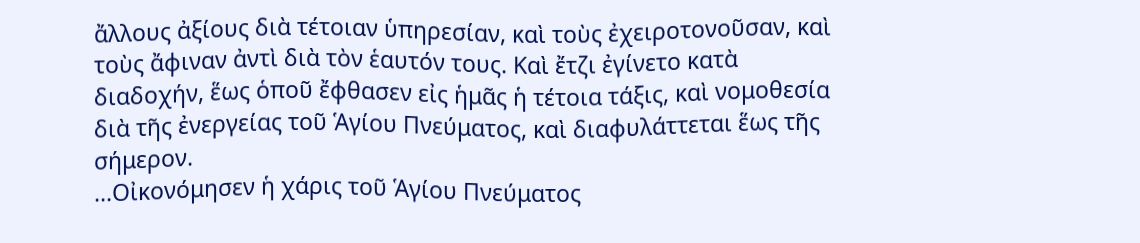ἄλλους ἀξίους διὰ τέτοιαν ὑπηρεσίαν, καὶ τοὺς ἐχειροτονοῦσαν, καὶ τοὺς ἄφιναν ἀντὶ διὰ τὸν ἑαυτόν τους. Καὶ ἔτζι ἐγίνετο κατὰ διαδοχήν, ἕως ὁποῦ ἔφθασεν εἰς ἡμᾶς ἡ τέτοια τάξις, καὶ νομοθεσία διὰ τῆς ἐνεργείας τοῦ Ἁγίου Πνεύματος, καὶ διαφυλάττεται ἕως τῆς σήμερον.
...Οἰκονόμησεν ἡ χάρις τοῦ Ἁγίου Πνεύματος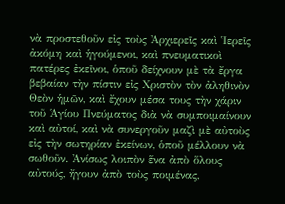νὰ προστεθοῦν εἰς τοὺς Ἀρχιερεῖς καὶ Ἱερεῖς ἀκόμη καὶ ἡγούμενοι, καὶ πνευματικοὶ πατέρες ἐκεῖνοι, ὁποῦ δείχνουν μὲ τὰ ἔργα βεβαίαν τὴν πίστιν εἰς Χριστὸν τὸν ἀληθινὸν Θεὸν ἡμῶν, καὶ ἔχουν μέσα τους τὴν χάριν τοῦ Ἁγίου Πνεύματος διὰ νὰ συμποιμαίνουν καὶ αὐτοί, καὶ νὰ συνεργοῦν μαζὶ μὲ αὐτοὺς εἰς τὴν σωτηρίαν ἐκείνων, ὁποῦ μέλλουν νὰ σωθοῦν. Ἀνίσως λοιπὸν ἕνα ἀπὸ ὅλους αὐτούς, ἤγουν ἀπὸ τοὺς ποιμένας,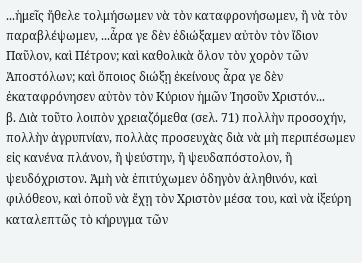...ἡμεῖς ἤθελε τολμήσωμεν νὰ τὸν καταφρονήσωμεν, ἢ νὰ τὸν παραβλέψωμεν, ...ἆρα γε δὲν ἐδιώξαμεν αὐτὸν τὸν ἴδιον Παῦλον, καὶ Πέτρον; καὶ καθολικὰ ὅλον τὸν χορὸν τῶν Ἀποστόλων; καὶ ὅποιος διώξῃ ἐκείνους ἆρα γε δὲν ἐκαταφρόνησεν αὐτὸν τὸν Κύριον ἡμῶν Ἰησοῦν Χριστόν...
β. Διὰ τοῦτο λοιπὸν χρειαζόμεθα (σελ. 71) πολλὴν προσοχήν, πολλὴν ἀγρυπνίαν, πολλὰς προσευχὰς διὰ νὰ μὴ περιπέσωμεν εἰς κανένα πλάνον, ἢ ψεύστην, ἢ ψευδαπόστολον, ἢ ψευδόχριστον. Ἀμὴ νὰ ἐπιτύχωμεν ὁδηγὸν ἀληθινόν, καὶ φιλόθεον, καὶ ὁποῦ νὰ ἔχῃ τὸν Χριστὸν μέσα του, καὶ νὰ ἰξεύρη καταλεπτῶς τὸ κήρυγμα τῶν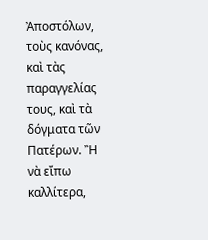Ἀποστόλων, τοὺς κανόνας, καὶ τὰς παραγγελίας τους, καὶ τὰ δόγματα τῶν Πατέρων. Ἢ νὰ εἴπω καλλίτερα,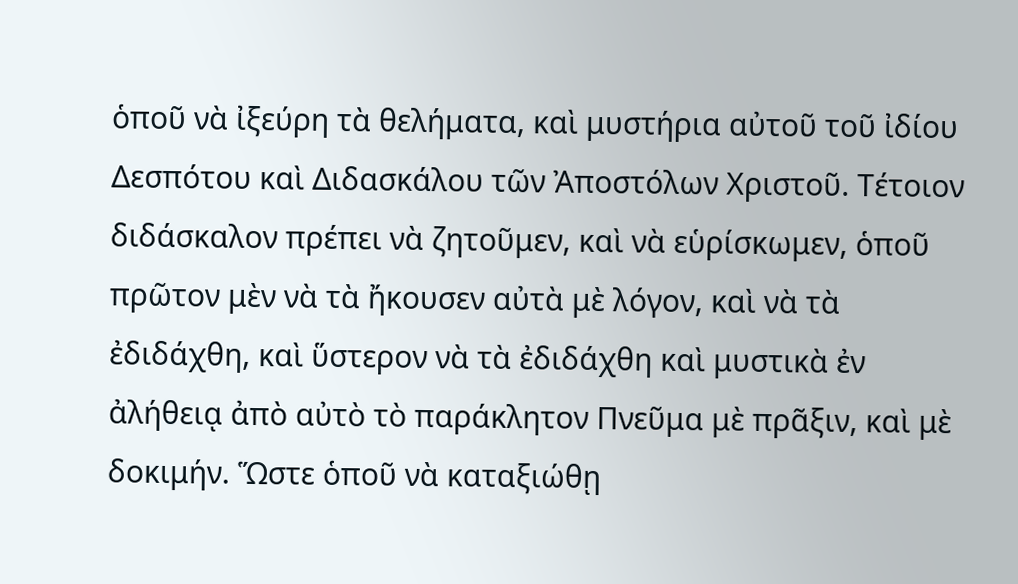ὁποῦ νὰ ἰξεύρη τὰ θελήματα, καὶ μυστήρια αὐτοῦ τοῦ ἰδίου Δεσπότου καὶ Διδασκάλου τῶν Ἀποστόλων Χριστοῦ. Τέτοιον διδάσκαλον πρέπει νὰ ζητοῦμεν, καὶ νὰ εὑρίσκωμεν, ὁποῦ πρῶτον μὲν νὰ τὰ ἤκουσεν αὐτὰ μὲ λόγον, καὶ νὰ τὰ ἐδιδάχθη, καὶ ὕστερον νὰ τὰ ἐδιδάχθη καὶ μυστικὰ ἐν ἀλήθειᾳ ἀπὸ αὐτὸ τὸ παράκλητον Πνεῦμα μὲ πρᾶξιν, καὶ μὲ δοκιμήν. Ὥστε ὁποῦ νὰ καταξιώθῃ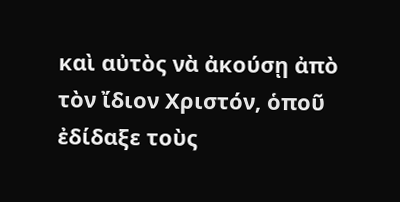καὶ αὐτὸς νὰ ἀκούσῃ ἀπὸ τὸν ἴδιον Χριστόν, ὁποῦ ἐδίδαξε τοὺς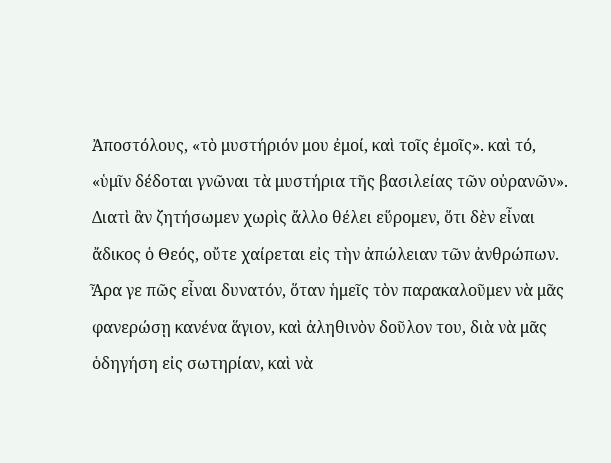Ἀποστόλους, «τὸ μυστήριόν μου ἐμοί, καὶ τοῖς ἐμοῖς». καὶ τό, «ὑμῖν δέδοται γνῶναι τὰ μυστήρια τῆς βασιλείας τῶν οὐρανῶν».
Διατὶ ἂν ζητήσωμεν χωρὶς ἄλλο θέλει εὕρομεν, ὅτι δὲν εἶναι ἄδικος ὁ Θεός, οὔτε χαίρεται εἰς τὴν ἀπώλειαν τῶν ἀνθρώπων. Ἆρα γε πῶς εἶναι δυνατόν, ὅταν ἡμεῖς τὸν παρακαλοῦμεν νὰ μᾶς φανερώσῃ κανένα ἅγιον, καὶ ἀληθινὸν δοῦλον του, διὰ νὰ μᾶς ὁδηγήση εἰς σωτηρίαν, καὶ νὰ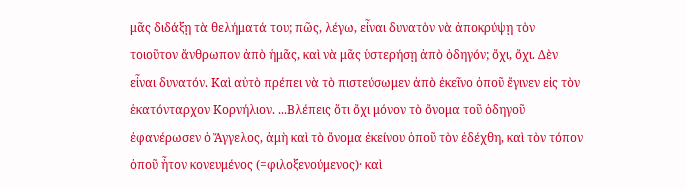μᾶς διδάξῃ τὰ θελήματά του; πῶς, λέγω, εἶναι δυνατὸν νὰ ἀποκρύψῃ τὸν τοιοῦτον ἄνθρωπον ἀπὸ ἡμᾶς, καὶ νὰ μᾶς ὑστερήσῃ ἀπὸ ὁδηγόν; ὄχι, ὄχι. Δὲν εἶναι δυνατόν. Καὶ αὐτὸ πρέπει νὰ τὸ πιστεύσωμεν ἀπὸ ἐκεῖνο ὁποῦ ἔγινεν εἰς τὸν ἑκατόνταρχον Κορνήλιον. ...Βλέπεις ὅτι ὄχι μόνον τὸ ὄνομα τοῦ ὁδηγοῦ ἐφανέρωσεν ὁ Ἄγγελος, ἀμὴ καὶ τὸ ὄνομα ἐκείνου ὁποῦ τὸν ἐδέχθη, καὶ τὸν τόπον ὁποῦ ἦτον κονευμένος (=φιλοξενούμενος)· καὶ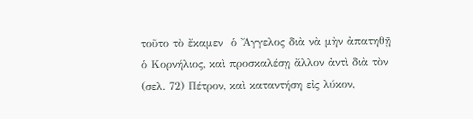τοῦτο τὸ ἔκαμεν  ὁ Ἄγγελος διὰ νὰ μὴν ἀπατηθῇ ὁ Κορνήλιος, καὶ προσκαλέσῃ ἄλλον ἀντὶ διὰ τὸν (σελ. 72) Πέτρον, καὶ καταντήση εἰς λύκον,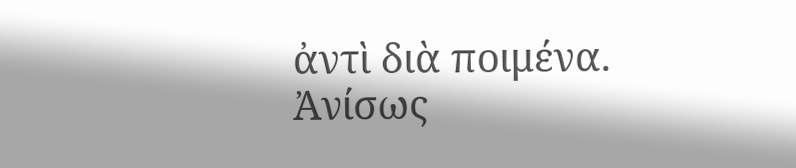ἀντὶ διὰ ποιμένα.
Ἀνίσως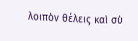λοιπὸν θέλεις καὶ σὺ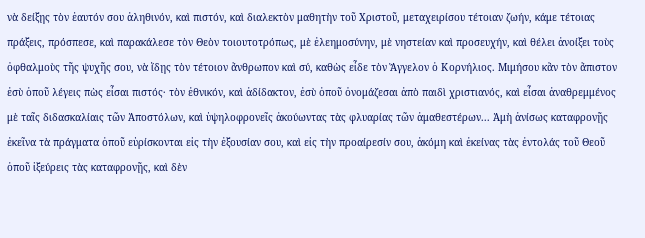νὰ δείξῃς τὸν ἑαυτόν σου ἀληθινόν, καὶ πιστόν, καὶ διαλεκτὸν μαθητὴν τοῦ Χριστοῦ, μεταχειρίσου τέτοιαν ζωήν, κάμε τέτοιας πράξεις, πρόσπεσε, καὶ παρακάλεσε τὸν Θεὸν τοιουτοτρόπως, μὲ ἐλεημοσύνην, μὲ νηστείαν καὶ προσευχήν, καὶ θέλει ἀνοίξει τοὺς ὀφθαλμοὺς τῆς ψυχῆς σου, νὰ ἴδῃς τὸν τέτοιον ἄνθρωπον καὶ σύ, καθὼς εἶδε τὸν Ἄγγελον ὁ Κορνήλιος. Μιμήσου κἂν τὸν ἄπιστον ἐσὺ ὁποῦ λέγεις πὼς εἶσαι πιστός· τὸν ἐθνικόν, καὶ ἀδίδακτον, ἐσὺ ὁποῦ ὀνομάζεσαι ἀπὸ παιδὶ χριστιανός, καὶ εἶσαι ἀναθρεμμένος μὲ ταῖς διδασκαλίαις τῶν Ἀποστόλων, καὶ ὑψηλοφρονεῖς ἀκούωντας τὰς φλυαρίας τῶν ἀμαθεστέρων... Ἀμὴ ἀνίσως καταφρονῇς ἐκεῖνα τὰ πράγματα ὁποῦ εὑρίσκονται εἰς τὴν ἐξουσίαν σου, καὶ εἰς τὴν προαίρεσίν σου, ἀκόμη καὶ ἐκείνας τὰς ἐντολάς τοῦ Θεοῦ ὁποῦ ἰξεύρεις τὰς καταφρονῇς, καὶ δὲν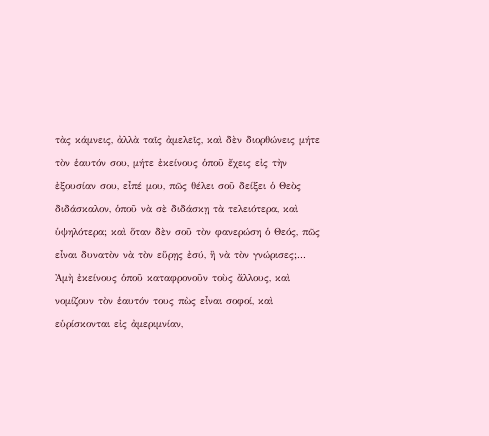τὰς κάμνεις, ἀλλὰ ταῖς ἀμελεῖς, καὶ δὲν διορθώνεις μήτε τὸν ἑαυτόν σου, μήτε ἐκείνους ὁποῦ ἔχεις εἰς τὴν ἐξουσίαν σου, εἶπέ μου, πῶς θέλει σοῦ δείξει ὁ Θεὸς διδάσκαλον, ὁποῦ νὰ σὲ διδάσκῃ τὰ τελειότερα, καὶ ὑψηλότερα; καὶ ὅταν δὲν σοῦ τὸν φανερώση ὁ Θεός, πῶς εἶναι δυνατὸν νὰ τὸν εὕρῃς ἐσύ, ἢ νὰ τὸν γνώρισες;...
Ἀμὴ ἐκείνους ὁποῦ καταφρονοῦν τοὺς ἄλλους, καὶ νομίζουν τὸν ἑαυτόν τους πὼς εἶναι σοφοί, καὶ εὑρίσκονται εἰς ἀμεριμνίαν,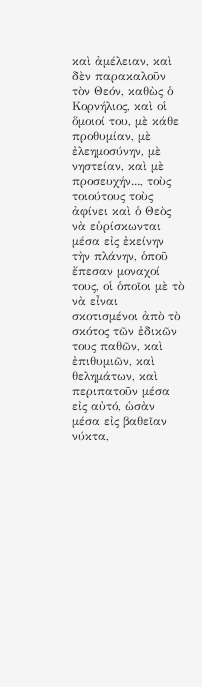καὶ ἀμέλειαν, καὶ δὲν παρακαλοῦν τὸν Θεόν, καθὼς ὁ Κορνήλιος, καὶ οἱ ὅμοιοί του, μὲ κάθε προθυμίαν, μὲ ἐλεημοσύνην, μὲ νηστείαν, καὶ μὲ προσευχήν..., τοὺς τοιούτους τοὺς ἀφίνει καὶ ὁ Θεὸς νὰ εὑρίσκωνται μέσα εἰς ἐκείνην τὴν πλάνην, ὁποῦ ἔπεσαν μοναχοί τους, οἱ ὁποῖοι μὲ τὸ νὰ εἶναι σκοτισμένοι ἀπὸ τὸ σκότος τῶν ἐδικῶν τους παθῶν, καὶ ἐπιθυμιῶν, καὶ θελημάτων, καὶ περιπατοῦν μέσα εἰς αὐτό, ὡσὰν μέσα εἰς βαθεῖαν νύκτα,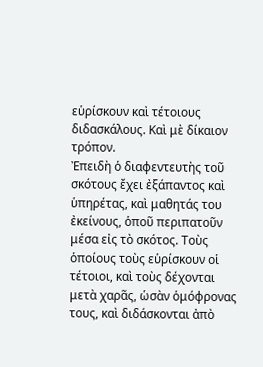εὑρίσκουν καὶ τέτοιους διδασκάλους. Καὶ μὲ δίκαιον τρόπον.
Ἐπειδὴ ὁ διαφεντευτὴς τοῦ σκότους ἔχει ἐξάπαντος καὶ ὑπηρέτας, καὶ μαθητάς του ἐκείνους, ὁποῦ περιπατοῦν μέσα εἰς τὸ σκότος. Τοὺς ὁποίους τοὺς εὑρίσκουν οἱ τέτοιοι, καὶ τοὺς δέχονται μετὰ χαρᾶς, ὡσὰν ὁμόφρονας τους, καὶ διδάσκονται ἀπὸ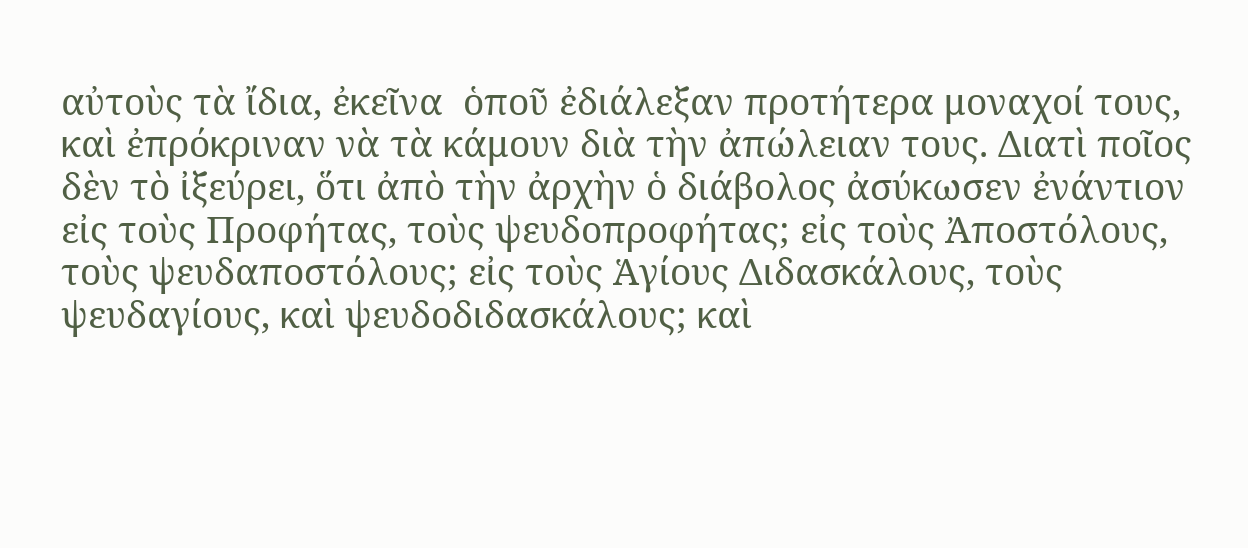αὐτοὺς τὰ ἴδια, ἐκεῖνα  ὁποῦ ἐδιάλεξαν προτήτερα μοναχοί τους, καὶ ἐπρόκριναν νὰ τὰ κάμουν διὰ τὴν ἀπώλειαν τους. Διατὶ ποῖος δὲν τὸ ἰξεύρει, ὅτι ἀπὸ τὴν ἀρχὴν ὁ διάβολος ἀσύκωσεν ἐνάντιον εἰς τοὺς Προφήτας, τοὺς ψευδοπροφήτας; εἰς τοὺς Ἀποστόλους, τοὺς ψευδαποστόλους; εἰς τοὺς Ἁγίους Διδασκάλους, τοὺς ψευδαγίους, καὶ ψευδοδιδασκάλους; καὶ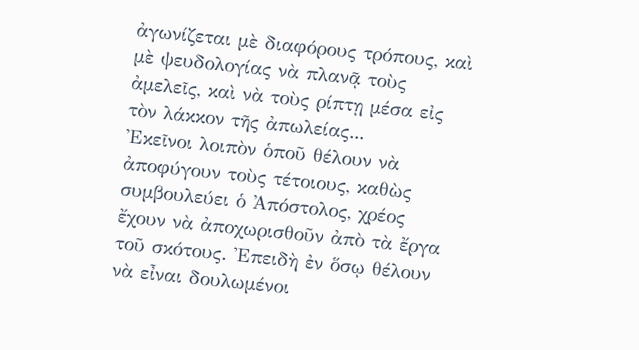ἀγωνίζεται μὲ διαφόρους τρόπους, καὶ μὲ ψευδολογίας νὰ πλανᾷ τοὺς ἀμελεῖς, καὶ νὰ τοὺς ρίπτῃ μέσα εἰς τὸν λάκκον τῆς ἀπωλείας...
Ἐκεῖνοι λοιπὸν ὁποῦ θέλουν νὰ ἀποφύγουν τοὺς τέτοιους, καθὼς συμβουλεύει ὁ Ἀπόστολος, χρέος ἔχουν νὰ ἀποχωρισθοῦν ἀπὸ τὰ ἔργα τοῦ σκότους. Ἐπειδὴ ἐν ὅσῳ θέλουν νὰ εἶναι δουλωμένοι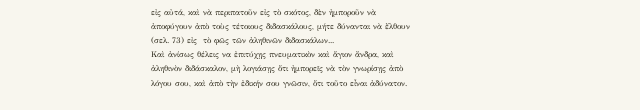εἰς αὐτά, καὶ νὰ περιπατοῦν εἰς τὸ σκότος, δὲν ἠμποροῦν νὰ ἀποφύγουν ἀπὸ τοὺς τέτοιους διδασκάλους, μήτε δύνανται νὰ ἔλθουν (σελ. 73) εἰς  τὸ φῶς τῶν ἀληθινῶν διδασκάλων...
Καὶ ἀνίσως θέλεις να ἐπιτύχῃς πνευματικὸν καὶ ἅγιον ἄνδρα, καὶ ἀληθινὸν διδάσκαλον, μὴ λογιάσῃς ὅτι ἠμπορεῖς νὰ τὸν γνωρίσῃς ἀπὸ λόγου σου, καὶ ἀπὸ τὴν ἐδικήν σου γνῶσιν, ὅτι τοῦτο εἶναι ἀδύνατον.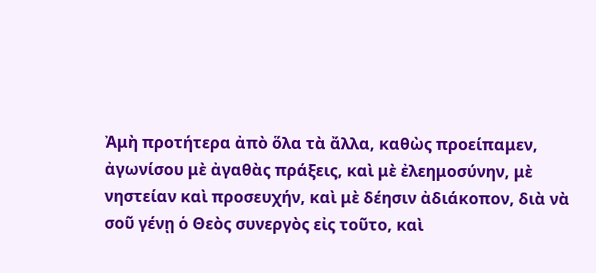Ἀμὴ προτήτερα ἀπὸ ὅλα τὰ ἄλλα, καθὼς προείπαμεν, ἀγωνίσου μὲ ἀγαθὰς πράξεις, καὶ μὲ ἐλεημοσύνην, μὲ νηστείαν καὶ προσευχήν, καὶ μὲ δέησιν ἀδιάκοπον, διὰ νὰ σοῦ γένῃ ὁ Θεὸς συνεργὸς εἰς τοῦτο, καὶ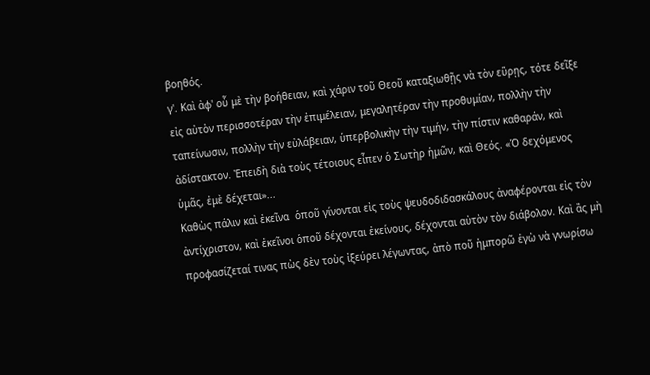βοηθός.
γ'. Καὶ ἀφ' οὗ μὲ τὴν βοήθειαν, καὶ χάριν τοῦ Θεοῦ καταξιωθῇς νὰ τὸν εὕρῃς, τότε δεῖξε εἰς αὐτὸν περισσοτέραν τὴν ἐπιμέλειαν, μεγαλητέραν τὴν προθυμίαν, πολλὴν τὴν ταπείνωσιν, πολλὴν τὴν εὐλάβειαν, ὑπερβολικὴν τὴν τιμήν, τὴν πίστιν καθαράν, καὶ ἀδίστακτον. Ἐπειδὴ διὰ τοὺς τέτοιους εἶπεν ὁ Σωτὴρ ἡμῶν, καὶ Θεός. «Ὁ δεχόμενος ὑμᾶς, ἐμὲ δέχεται»...
Καθὼς πάλιν καὶ ἐκεῖνα  ὁποῦ γίνονται εἰς τοὺς ψευδοδιδασκάλους ἀναφέρονται εἰς τὸν ἀντίχριστον, καὶ ἐκεῖνοι ὁποῦ δέχονται ἐκείνους, δέχονται αὐτὸν τὸν διάβολον. Καὶ ἂς μὴ προφασίζεταί τινας πὼς δὲν τοὺς ἰξεύρει λέγωντας, ἀπὸ ποῦ ἠμπορῶ ἐγὼ νὰ γνωρίσω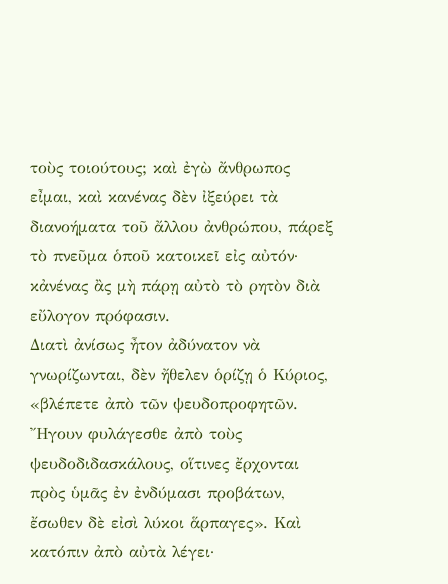τοὺς τοιούτους; καὶ ἐγὼ ἄνθρωπος εἶμαι, καὶ κανένας δὲν ἰξεύρει τὰ διανοήματα τοῦ ἄλλου ἀνθρώπου, πάρεξ τὸ πνεῦμα ὁποῦ κατοικεῖ εἰς αὐτόν· κἀνένας ἂς μὴ πάρῃ αὐτὸ τὸ ρητὸν διὰ εὔλογον πρόφασιν.
Διατὶ ἀνίσως ἦτον ἀδύνατον νὰ γνωρίζωνται, δὲν ἤθελεν ὁρίζῃ ὁ Κύριος, «βλέπετε ἀπὸ τῶν ψευδοπροφητῶν. Ἤγουν φυλάγεσθε ἀπὸ τοὺς ψευδοδιδασκάλους, οἵτινες ἔρχονται πρὸς ὑμᾶς ἐν ἐνδύμασι προβάτων, ἔσωθεν δὲ εἰσὶ λύκοι ἅρπαγες». Καὶ κατόπιν ἀπὸ αὐτὰ λέγει·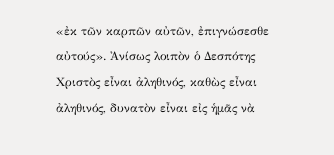«ἐκ τῶν καρπῶν αὐτῶν, ἐπιγνώσεσθε αὐτούς». Ἀνίσως λοιπὸν ὁ Δεσπότης Χριστὸς εἶναι ἀληθινός, καθὼς εἶναι ἀληθινός, δυνατὸν εἶναι εἰς ἡμᾶς νὰ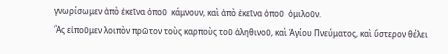γνωρίσωμεν ἀπὸ ἐκεῖνα ὁποῦ  κάμνουν, καὶ ἀπὸ ἐκεῖνα ὁποῦ  ὁμιλοῦν.
Ἂς εἰποῦμεν λοιπὸν πρῶτον τοὺς καρποὺς τοῦ ἀληθινοῦ, καὶ Ἁγίου Πνεύματος, καὶ ὕστερον θέλει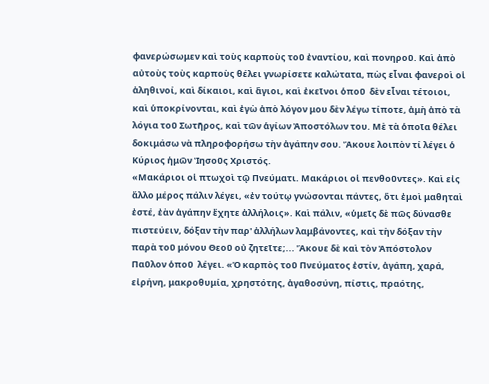φανερώσωμεν καὶ τοὺς καρποὺς τοῦ ἐναντίου, καὶ πονηροῦ. Καὶ ἀπὸ αὐτοὺς τοὺς καρποὺς θέλει γνωρίσετε καλώτατα, πὼς εἶναι φανεροὶ οἱ ἀληθινοί, καὶ δίκαιοι, καὶ ἅγιοι, καὶ ἐκεῖνοι ὁποῦ  δὲν εἶναι τέτοιοι, καὶ ὑποκρίνονται, καὶ ἐγὼ ἀπὸ λόγον μου δὲν λέγω τίποτε, ἀμὴ ἀπὸ τὰ λόγια τοῦ Σωτῆρος, καὶ τῶν ἁγίων Ἀποστόλων του. Μὲ τὰ ὁποῖα θέλει δοκιμάσω νὰ πληροφορήσω τὴν ἀγάπην σου. Ἄκουε λοιπὸν τί λέγει ὁ Κύριος ἡμῶν Ἰησοῦς Χριστός.
«Μακάριοι οἱ πτωχοὶ τῷ Πνεύματι. Μακάριοι οἱ πενθοῦντες». Καὶ εἰς ἄλλο μέρος πάλιν λέγει, «ἐν τούτῳ γνώσονται πάντες, ὅτι ἐμοὶ μαθηταὶ ἐστέ, ἐὰν ἀγάπην ἔχητε ἀλλήλοις». Καὶ πάλιν, «ὑμεῖς δὲ πῶς δύνασθε πιστεύειν, δόξαν τὴν παρ' ἀλλήλων λαμβάνοντες, καὶ τὴν δόξαν τὴν παρὰ τοῦ μόνου Θεοῦ οὐ ζητεῖτε;... Ἄκουε δὲ καὶ τὸν Ἀπόστολον Παῦλον ὁποῦ  λέγει. «Ὁ καρπὸς τοῦ Πνεύματος ἐστίν, ἀγάπη, χαρά, εἰρήνη, μακροθυμία, χρηστότης, ἀγαθοσύνη, πίστις, πραότης,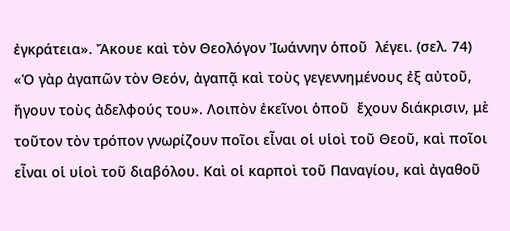ἐγκράτεια». Ἄκουε καὶ τὸν Θεολόγον Ἰωάννην ὁποῦ  λέγει. (σελ. 74) «Ὁ γὰρ ἀγαπῶν τὸν Θεόν, ἀγαπᾷ καὶ τοὺς γεγεννημένους ἐξ αὐτοῦ, ἤγουν τοὺς ἀδελφούς του». Λοιπὸν ἐκεῖνοι ὁποῦ  ἔχουν διάκρισιν, μὲ τοῦτον τὸν τρόπον γνωρίζουν ποῖοι εἶναι οἱ υἱοὶ τοῦ Θεοῦ, καὶ ποῖοι εἶναι οἱ υἱοὶ τοῦ διαβόλου. Καὶ οἱ καρποὶ τοῦ Παναγίου, καὶ ἀγαθοῦ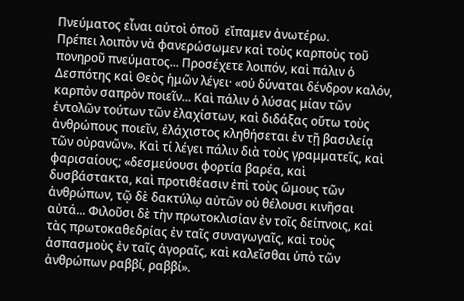Πνεύματος εἶναι αὐτοὶ ὁποῦ  εἴπαμεν ἀνωτέρω.
Πρέπει λοιπὸν νὰ φανερώσωμεν καὶ τοὺς καρποὺς τοῦ πονηροῦ πνεύματος... Προσέχετε λοιπόν, καὶ πάλιν ὁ Δεσπότης καὶ Θεὸς ἡμῶν λέγει· «οὐ δύναται δένδρον καλόν, καρπὸν σαπρὸν ποιεῖν... Καὶ πάλιν ὁ λύσας μίαν τῶν ἐντολῶν τούτων τῶν ἐλαχίστων, καὶ διδάξας οὕτω τοὺς ἀνθρώπους ποιεῖν, ἐλάχιστος κληθήσεται ἐν τῇ βασιλείᾳ τῶν οὐρανῶν». Καὶ τί λέγει πάλιν διὰ τοὺς γραμματεῖς, καὶ φαρισαίους; «δεσμεύουσι φορτία βαρέα, καὶ δυσβάστακτα, καὶ προτιθέασιν ἐπὶ τοὺς ὤμους τῶν ἀνθρώπων, τῷ δὲ δακτύλῳ αὐτῶν οὐ θέλουσι κινῆσαι αὐτά... Φιλοῦσι δὲ τὴν πρωτοκλισίαν ἐν τοῖς δείπνοις, καὶ τὰς πρωτοκαθεδρίας ἐν ταῖς συναγωγαῖς, καὶ τοὺς ἀσπασμοὺς ἐν ταῖς ἀγοραῖς, καὶ καλεῖσθαι ὑπὸ τῶν ἀνθρώπων ραββί, ραββί».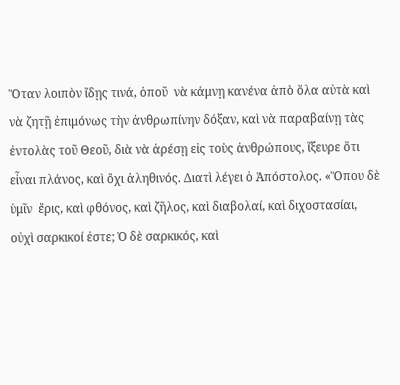Ὅταν λοιπὸν ἴδῃς τινά, ὁποῦ  νὰ κάμνῃ κανένα ἀπὸ ὅλα αὐτὰ καὶ νὰ ζητῇ ἐπιμόνως τὴν ἀνθρωπίνην δόξαν, καὶ νὰ παραβαίνῃ τὰς  ἐντολὰς τοῦ Θεοῦ, διὰ νὰ ἀρέσῃ εἰς τοὺς ἀνθρώπους, ἴξευρε ὅτι εἶναι πλάνος, καὶ ὄχι ἀληθινός. Διατὶ λέγει ὁ Ἀπόστολος. «Ὅπου δὲ ὑμῖν  ἔρις, καὶ φθόνος, καὶ ζῆλος, καὶ διαβολαί, καὶ διχοστασίαι, οὐχὶ σαρκικοί ἐστε; Ὁ δὲ σαρκικός, καὶ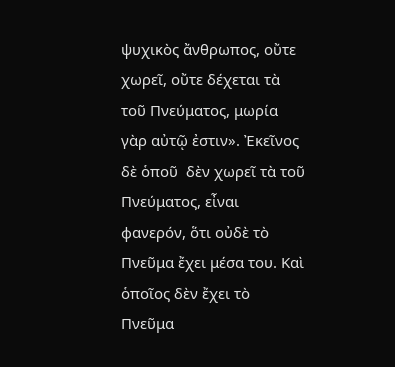ψυχικὸς ἄνθρωπος, οὔτε χωρεῖ, οὔτε δέχεται τὰ τοῦ Πνεύματος, μωρία γὰρ αὐτῷ ἐστιν». Ἐκεῖνος δὲ ὁποῦ  δὲν χωρεῖ τὰ τοῦ Πνεύματος, εἶναι φανερόν, ὅτι οὐδὲ τὸ Πνεῦμα ἔχει μέσα του. Καὶ ὁποῖος δὲν ἔχει τὸ Πνεῦμα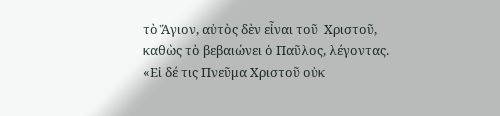τὸ Ἅγιον, αὐτὸς δὲν εἶναι τοῦ  Χριστοῦ, καθὼς τὸ βεβαιώνει ὁ Παῦλος, λέγοντας. «Εἰ δέ τις Πνεῦμα Χριστοῦ οὐκ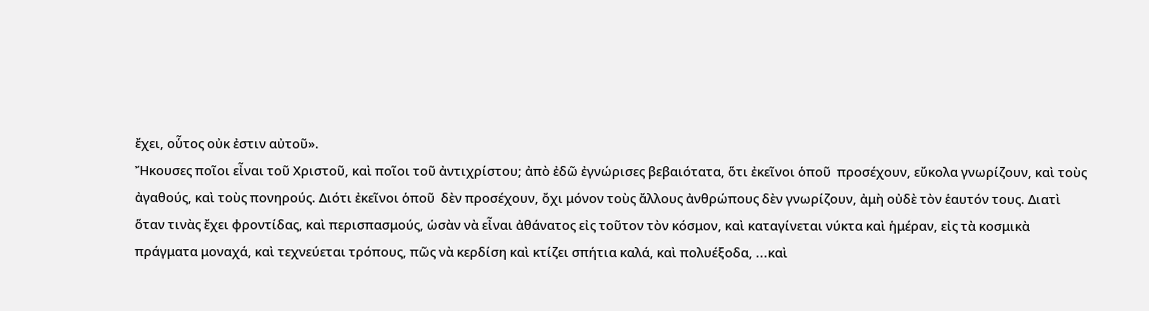ἔχει, οὗτος οὐκ ἐστιν αὐτοῦ».
Ἤκουσες ποῖοι εἶναι τοῦ Χριστοῦ, καὶ ποῖοι τοῦ ἀντιχρίστου; ἀπὸ ἐδῶ ἐγνώρισες βεβαιότατα, ὅτι ἐκεῖνοι ὁποῦ  προσέχουν, εὔκολα γνωρίζουν, καὶ τοὺς ἀγαθούς, καὶ τοὺς πονηρούς. Διότι ἐκεῖνοι ὁποῦ  δὲν προσέχουν, ὄχι μόνον τοὺς ἄλλους ἀνθρώπους δὲν γνωρίζουν, ἀμὴ οὐδὲ τὸν ἑαυτόν τους. Διατὶ ὅταν τινὰς ἔχει φροντίδας, καὶ περισπασμούς, ὡσὰν νὰ εἶναι ἀθάνατος εἰς τοῦτον τὸν κόσμον, καὶ καταγίνεται νύκτα καὶ ἡμέραν, εἰς τὰ κοσμικὰ πράγματα μοναχά, καὶ τεχνεύεται τρόπους, πῶς νὰ κερδίση καὶ κτίζει σπήτια καλά, καὶ πολυέξοδα, ...καὶ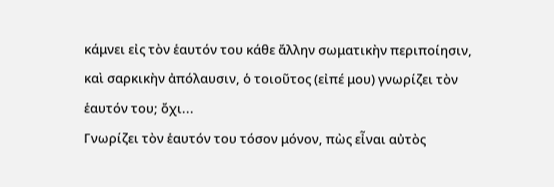κάμνει εἰς τὸν ἑαυτόν του κάθε ἄλλην σωματικὴν περιποίησιν, καὶ σαρκικὴν ἀπόλαυσιν, ὁ τοιοῦτος (εἰπέ μου) γνωρίζει τὸν ἑαυτόν του; ὄχι...
Γνωρίζει τὸν ἑαυτόν του τόσον μόνον, πὼς εἶναι αὐτὸς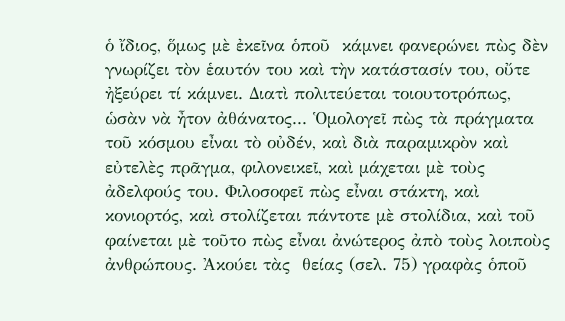ὁ ἴδιος, ὅμως μὲ ἐκεῖνα ὁποῦ  κάμνει φανερώνει πὼς δὲν γνωρίζει τὸν ἑαυτόν του καὶ τὴν κατάστασίν του, οὔτε ἠξεύρει τί κάμνει. Διατὶ πολιτεύεται τοιουτοτρόπως, ὡσὰν νὰ ἦτον ἀθάνατος... Ὁμολογεῖ πὼς τὰ πράγματα τοῦ κόσμου εἶναι τὸ οὐδέν, καὶ διὰ παραμικρὸν καὶ εὐτελὲς πρᾶγμα, φιλονεικεῖ, καὶ μάχεται μὲ τοὺς ἀδελφούς του. Φιλοσοφεῖ πὼς εἶναι στάκτη, καὶ κονιορτός, καὶ στολίζεται πάντοτε μὲ στολίδια, καὶ τοῦ φαίνεται μὲ τοῦτο πὼς εἶναι ἀνώτερος ἀπὸ τοὺς λοιποὺς ἀνθρώπους. Ἀκούει τὰς  θείας (σελ. 75) γραφὰς ὁποῦ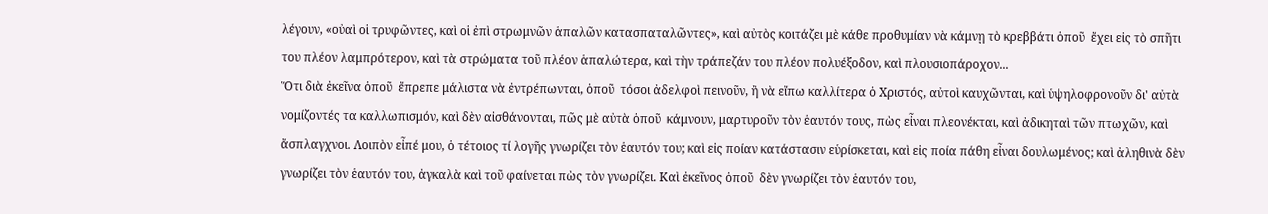λέγουν, «οὐαὶ οἱ τρυφῶντες, καὶ οἱ ἐπὶ στρωμνῶν ἁπαλῶν κατασπαταλῶντες», καὶ αὐτὸς κοιτάζει μὲ κάθε προθυμίαν νὰ κάμνῃ τὸ κρεββάτι ὁποῦ  ἔχει εἰς τὸ σπῆτι του πλέον λαμπρότερον, καὶ τὰ στρώματα τοῦ πλέον ἁπαλώτερα, καὶ τὴν τράπεζάν του πλέον πολυέξοδον, καὶ πλουσιοπάροχον...
Ὅτι διὰ ἐκεῖνα ὁποῦ  ἔπρεπε μάλιστα νὰ ἐντρέπωνται, ὁποῦ  τόσοι ἀδελφοὶ πεινοῦν, ἢ νὰ εἴπω καλλίτερα ὁ Χριστός, αὐτοὶ καυχῶνται, καὶ ὑψηλοφρονοῦν δι' αὐτὰ νομίζοντές τα καλλωπισμόν, καὶ δὲν αἰσθάνονται, πῶς μὲ αὐτὰ ὁποῦ  κάμνουν, μαρτυροῦν τὸν ἑαυτόν τους, πὼς εἶναι πλεονέκται, καὶ ἀδικηταὶ τῶν πτωχῶν, καὶ ἄσπλαγχνοι. Λοιπὸν εἶπέ μου, ὁ τέτοιος τί λογῆς γνωρίζει τὸν ἑαυτόν του; καὶ εἰς ποίαν κατάστασιν εὑρίσκεται, καὶ εἰς ποία πάθη εἶναι δουλωμένος; καὶ ἀληθινὰ δὲν γνωρίζει τὸν ἑαυτόν του, ἀγκαλὰ καὶ τοῦ φαίνεται πὼς τὸν γνωρίζει. Καὶ ἐκεῖνος ὁποῦ  δὲν γνωρίζει τὸν ἑαυτόν του,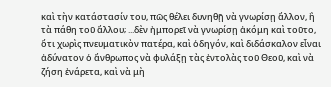καὶ τὴν κατάστασίν του, πῶς θέλει δυνηθῇ νὰ γνωρίσῃ ἄλλον, ἢ τὰ πάθη τοῦ ἄλλου; ...δὲν ἠμπορεῖ νὰ γνωρίσῃ ἀκόμη καὶ τοῦτο, ὅτι χωρὶς πνευματικὸν πατέρα, καὶ ὁδηγόν, καὶ διδάσκαλον εἶναι ἀδύνατον ὁ ἄνθρωπος νὰ φυλάξῃ τὰς ἐντολὰς τοῦ Θεοῦ, καὶ νὰ ζήση ἐνάρετα, καὶ νὰ μὴ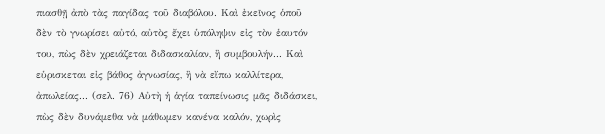πιασθῇ ἀπὸ τὰς παγίδας τοῦ διαβόλου. Καὶ ἐκεῖνος ὁποῦ  δὲν τὸ γνωρίσει αὐτό, αὐτὸς ἔχει ὑπόληψιν εἰς τὸν ἑαυτόν του, πὼς δὲν χρειάζεται διδασκαλίαν, ἢ συμβουλήν... Καὶ εὑρισκεται εἰς βάθος ἀγνωσίας, ἢ νὰ εἴπω καλλίτερα, ἀπωλείας... (σελ. 76) Αὐτὴ ἡ ἁγία ταπείνωσις μᾶς διδάσκει, πὼς δὲν δυνάμεθα νὰ μάθωμεν κανένα καλόν, χωρὶς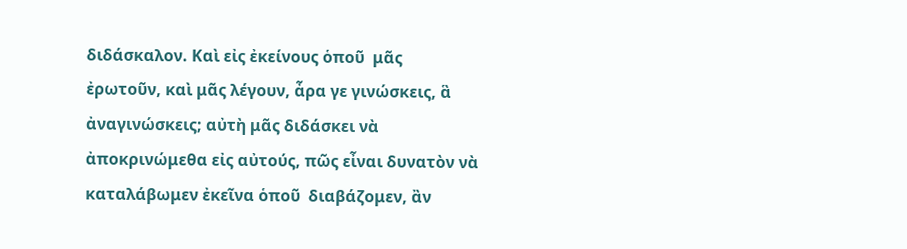διδάσκαλον. Καὶ εἰς ἐκείνους ὁποῦ  μᾶς ἐρωτοῦν, καὶ μᾶς λέγουν, ἆρα γε γινώσκεις, ἃ ἀναγινώσκεις; αὐτὴ μᾶς διδάσκει νὰ ἀποκρινώμεθα εἰς αὐτούς, πῶς εἶναι δυνατὸν νὰ καταλάβωμεν ἐκεῖνα ὁποῦ  διαβάζομεν, ἂν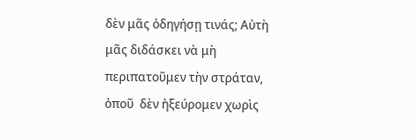δὲν μᾶς ὁδηγήσῃ τινάς; Αὐτὴ μᾶς διδάσκει νὰ μὴ περιπατοῦμεν τὴν στράταν, ὁποῦ  δὲν ἠξεύρομεν χωρὶς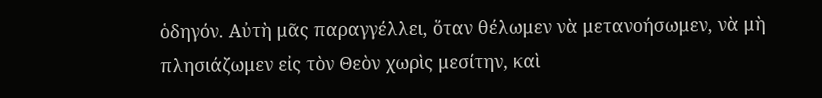ὁδηγόν. Αὐτὴ μᾶς παραγγέλλει, ὅταν θέλωμεν νὰ μετανοήσωμεν, νὰ μὴ πλησιάζωμεν εἰς τὸν Θεὸν χωρὶς μεσίτην, καὶ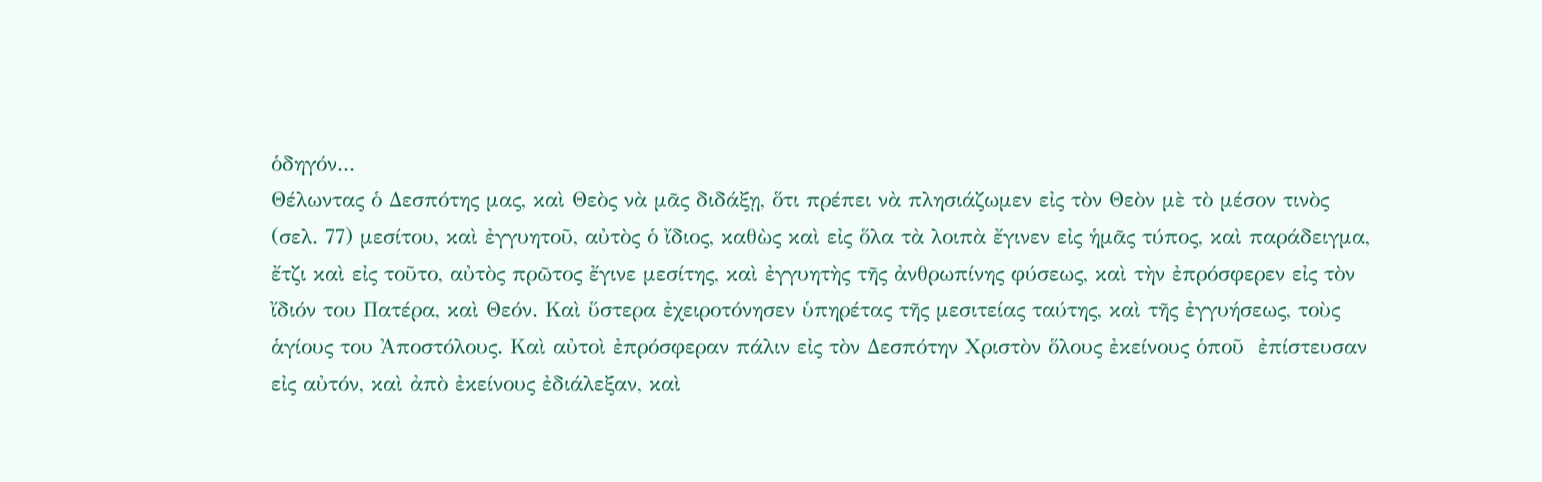ὁδηγόν...
Θέλωντας ὁ Δεσπότης μας, καὶ Θεὸς νὰ μᾶς διδάξῃ, ὅτι πρέπει νὰ πλησιάζωμεν εἰς τὸν Θεὸν μὲ τὸ μέσον τινὸς  (σελ. 77) μεσίτου, καὶ ἐγγυητοῦ, αὐτὸς ὁ ἴδιος, καθὼς καὶ εἰς ὅλα τὰ λοιπὰ ἔγινεν εἰς ἡμᾶς τύπος, καὶ παράδειγμα, ἔτζι καὶ εἰς τοῦτο, αὐτὸς πρῶτος ἔγινε μεσίτης, καὶ ἐγγυητὴς τῆς ἀνθρωπίνης φύσεως, καὶ τὴν ἐπρόσφερεν εἰς τὸν ἴδιόν του Πατέρα, καὶ Θεόν. Καὶ ὕστερα ἐχειροτόνησεν ὑπηρέτας τῆς μεσιτείας ταύτης, καὶ τῆς ἐγγυήσεως, τοὺς ἁγίους του Ἀποστόλους. Καὶ αὐτοὶ ἐπρόσφεραν πάλιν εἰς τὸν Δεσπότην Χριστὸν ὅλους ἐκείνους ὁποῦ  ἐπίστευσαν εἰς αὐτόν, καὶ ἀπὸ ἐκείνους ἐδιάλεξαν, καὶ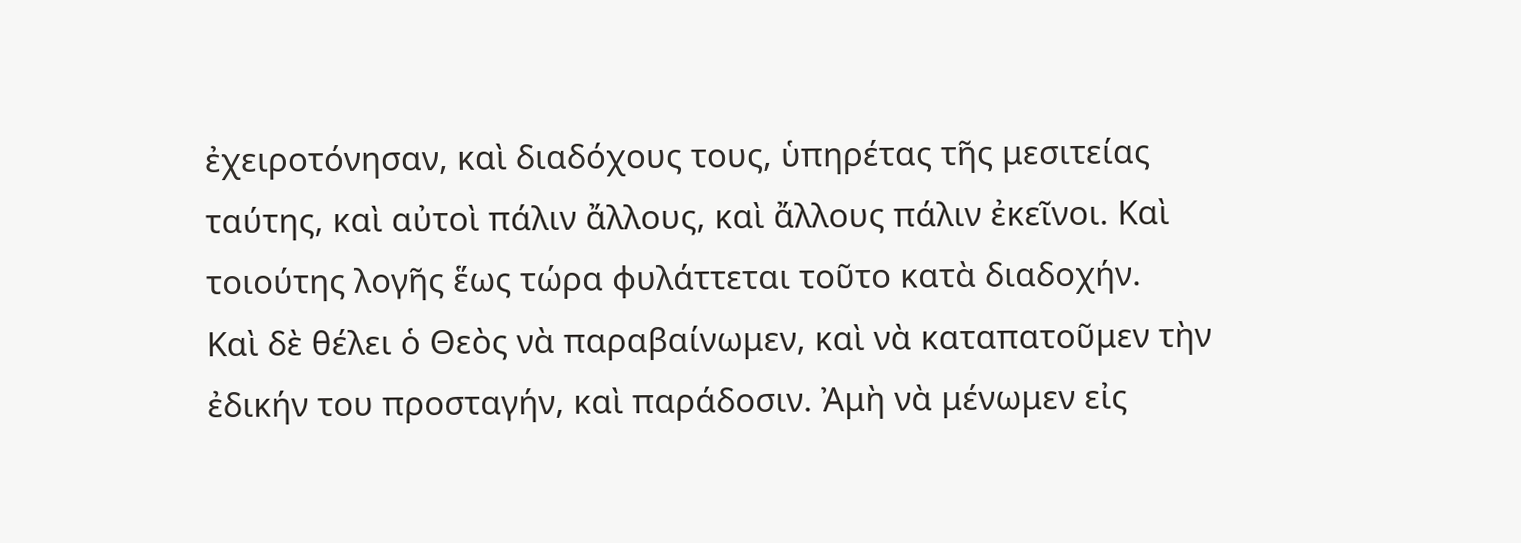ἐχειροτόνησαν, καὶ διαδόχους τους, ὑπηρέτας τῆς μεσιτείας ταύτης, καὶ αὐτοὶ πάλιν ἄλλους, καὶ ἄλλους πάλιν ἐκεῖνοι. Καὶ τοιούτης λογῆς ἕως τώρα φυλάττεται τοῦτο κατὰ διαδοχήν.
Καὶ δὲ θέλει ὁ Θεὸς νὰ παραβαίνωμεν, καὶ νὰ καταπατοῦμεν τὴν ἐδικήν του προσταγήν, καὶ παράδοσιν. Ἀμὴ νὰ μένωμεν εἰς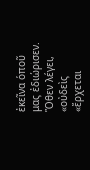ἐκεῖνα ὁποῦ μας ἐδιώρισεν. Ὅθεν λέγει, «οὐδεὶς «ἔρχεται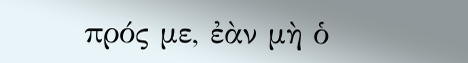πρός με, ἐὰν μὴ ὁ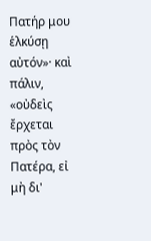Πατήρ μου ἑλκύσῃ αὐτόν»· καὶ πάλιν, «οὐδεὶς ἔρχεται πρὸς τὸν Πατέρα, εἰ μὴ δι'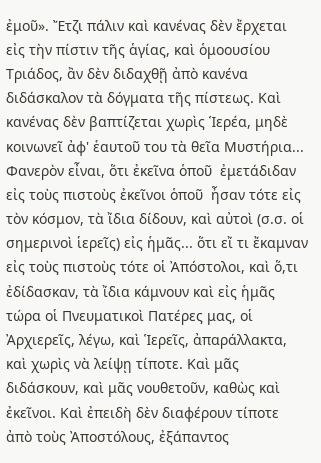ἐμοῦ». Ἔτζι πάλιν καὶ κανένας δὲν ἔρχεται εἰς τὴν πίστιν τῆς ἁγίας, καὶ ὁμοουσίου Τριάδος, ἂν δὲν διδαχθῇ ἀπὸ κανένα διδάσκαλον τὰ δόγματα τῆς πίστεως. Καὶ κανένας δὲν βαπτίζεται χωρὶς Ἱερέα, μηδὲ κοινωνεῖ ἀφ' ἑαυτοῦ του τὰ θεῖα Μυστήρια...
Φανερὸν εἶναι, ὅτι ἐκεῖνα ὁποῦ  ἐμετάδιδαν εἰς τοὺς πιστοὺς ἐκεῖνοι ὁποῦ  ἦσαν τότε εἰς τὸν κόσμον, τὰ ἴδια δίδουν, καὶ αὐτοὶ (σ.σ. οἱ σημερινοὶ ἱερεῖς) εἰς ἡμᾶς... ὅτι εἴ τι ἔκαμναν εἰς τοὺς πιστοὺς τότε οἱ Ἀπόστολοι, καὶ ὅ,τι ἐδίδασκαν, τὰ ἴδια κάμνουν καὶ εἰς ἡμᾶς τώρα οἱ Πνευματικοὶ Πατέρες μας, οἱ Ἀρχιερεῖς, λέγω, καὶ Ἱερεῖς, ἀπαράλλακτα, καὶ χωρὶς νὰ λείψῃ τίποτε. Καὶ μᾶς διδάσκουν, καὶ μᾶς νουθετοῦν, καθὼς καὶ ἐκεῖνοι. Καὶ ἐπειδὴ δὲν διαφέρουν τίποτε ἀπὸ τοὺς Ἀποστόλους, ἐξάπαντος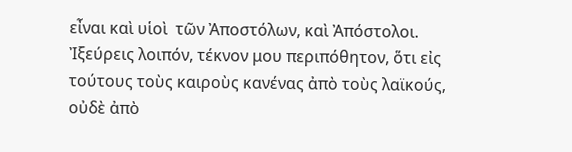εἶναι καὶ υἱοὶ  τῶν Ἀποστόλων, καὶ Ἀπόστολοι.
Ἰξεύρεις λοιπόν, τέκνον μου περιπόθητον, ὅτι εἰς τούτους τοὺς καιροὺς κανένας ἀπὸ τοὺς λαϊκούς, οὐδὲ ἀπὸ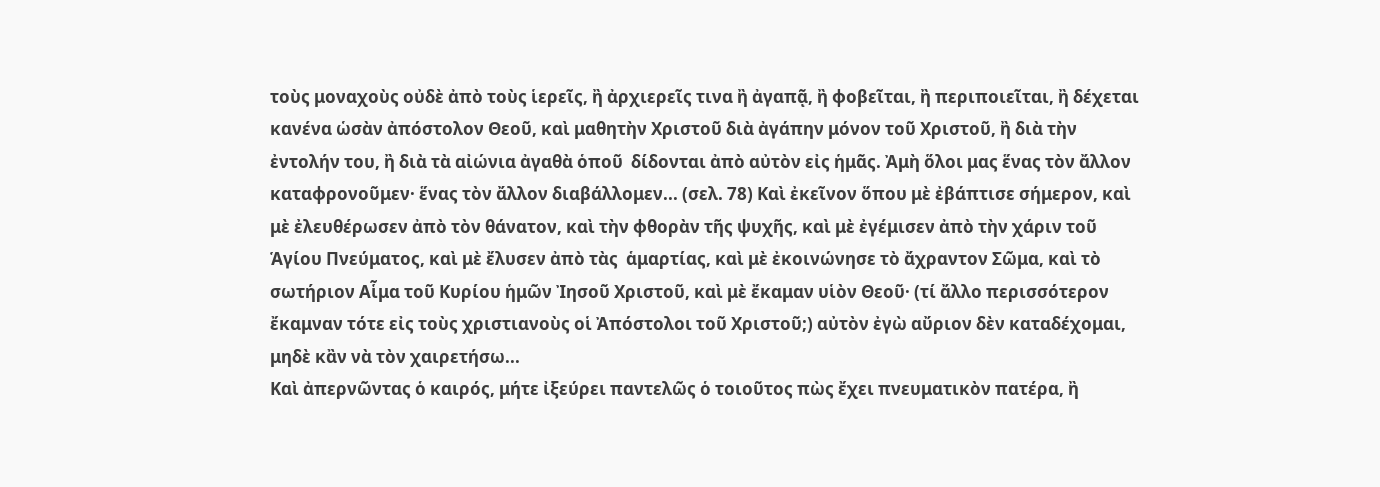τοὺς μοναχοὺς οὐδὲ ἀπὸ τοὺς ἱερεῖς, ἢ ἀρχιερεῖς τινα ἢ ἀγαπᾷ, ἢ φοβεῖται, ἢ περιποιεῖται, ἢ δέχεται κανένα ὡσὰν ἀπόστολον Θεοῦ, καὶ μαθητὴν Χριστοῦ διὰ ἀγάπην μόνον τοῦ Χριστοῦ, ἢ διὰ τὴν ἐντολήν του, ἢ διὰ τὰ αἰώνια ἀγαθὰ ὁποῦ  δίδονται ἀπὸ αὐτὸν εἰς ἡμᾶς. Ἀμὴ ὅλοι μας ἕνας τὸν ἄλλον καταφρονοῦμεν· ἕνας τὸν ἄλλον διαβάλλομεν... (σελ. 78) Καὶ ἐκεῖνον ὅπου μὲ ἐβάπτισε σήμερον, καὶ μὲ ἐλευθέρωσεν ἀπὸ τὸν θάνατον, καὶ τὴν φθορὰν τῆς ψυχῆς, καὶ μὲ ἐγέμισεν ἀπὸ τὴν χάριν τοῦ Ἁγίου Πνεύματος, καὶ μὲ ἔλυσεν ἀπὸ τὰς  ἁμαρτίας, καὶ μὲ ἐκοινώνησε τὸ ἄχραντον Σῶμα, καὶ τὸ σωτήριον Αἷμα τοῦ Κυρίου ἡμῶν Ἰησοῦ Χριστοῦ, καὶ μὲ ἔκαμαν υἱὸν Θεοῦ· (τί ἄλλο περισσότερον ἔκαμναν τότε εἰς τοὺς χριστιανοὺς οἱ Ἀπόστολοι τοῦ Χριστοῦ;) αὐτὸν ἐγὼ αὔριον δὲν καταδέχομαι, μηδὲ κἂν νὰ τὸν χαιρετήσω...
Καὶ ἀπερνῶντας ὁ καιρός, μήτε ἰξεύρει παντελῶς ὁ τοιοῦτος πὼς ἔχει πνευματικὸν πατέρα, ἢ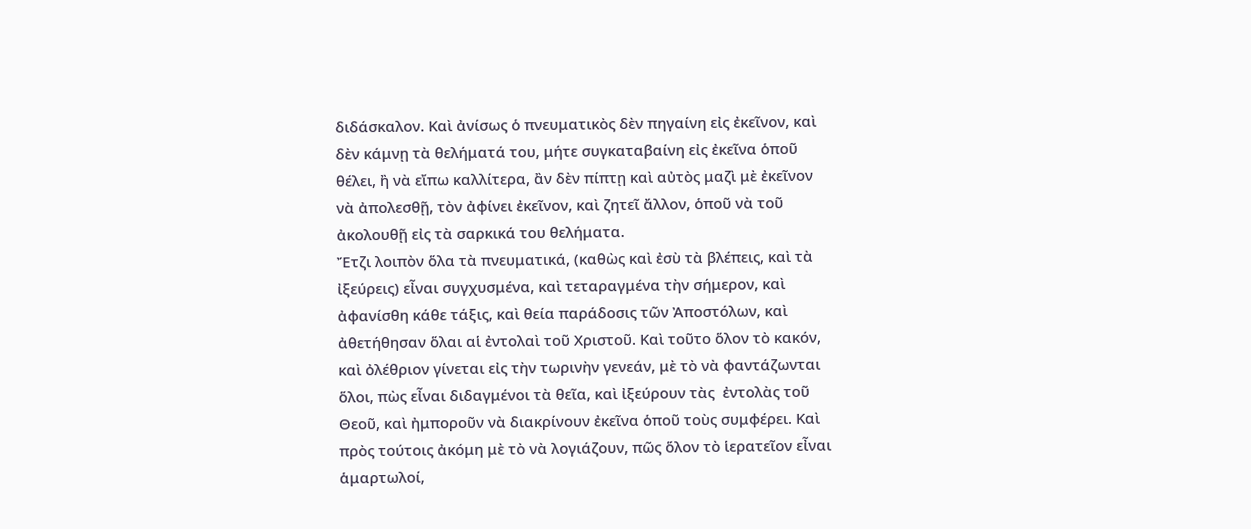διδάσκαλον. Καὶ ἀνίσως ὁ πνευματικὸς δὲν πηγαίνη εἰς ἐκεῖνον, καὶ δὲν κάμνῃ τὰ θελήματά του, μήτε συγκαταβαίνη εἰς ἐκεῖνα ὁποῦ  θέλει, ἢ νὰ εἴπω καλλίτερα, ἂν δὲν πίπτῃ καὶ αὐτὸς μαζὶ μὲ ἐκεῖνον νὰ ἀπολεσθῇ, τὸν ἀφίνει ἐκεῖνον, καὶ ζητεῖ ἄλλον, ὁποῦ νὰ τοῦ ἀκολουθῇ εἰς τὰ σαρκικά του θελήματα.
Ἔτζι λοιπὸν ὅλα τὰ πνευματικά, (καθὼς καὶ ἐσὺ τὰ βλέπεις, καὶ τὰ ἰξεύρεις) εἶναι συγχυσμένα, καὶ τεταραγμένα τὴν σήμερον, καὶ ἀφανίσθη κάθε τάξις, καὶ θεία παράδοσις τῶν Ἀποστόλων, καὶ ἀθετήθησαν ὅλαι αἱ ἐντολαὶ τοῦ Χριστοῦ. Καὶ τοῦτο ὅλον τὸ κακόν, καὶ ὀλέθριον γίνεται εἰς τὴν τωρινὴν γενεάν, μὲ τὸ νὰ φαντάζωνται ὅλοι, πὼς εἶναι διδαγμένοι τὰ θεῖα, καὶ ἰξεύρουν τὰς  ἐντολὰς τοῦ Θεοῦ, καὶ ἠμποροῦν νὰ διακρίνουν ἐκεῖνα ὁποῦ τοὺς συμφέρει. Καὶ πρὸς τούτοις ἀκόμη μὲ τὸ νὰ λογιάζουν, πῶς ὅλον τὸ ἱερατεῖον εἶναι ἁμαρτωλοί,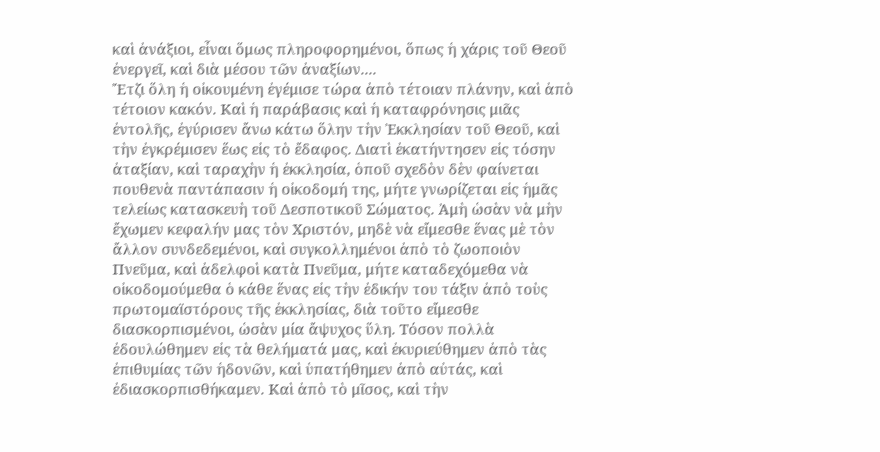καὶ ἀνάξιοι, εἶναι ὅμως πληροφορημένοι, ὅπως ἡ χάρις τοῦ Θεοῦ ἐνεργεῖ, καὶ διὰ μέσου τῶν ἀναξίων....
Ἔτζι ὅλη ἡ οἰκουμένη ἐγέμισε τώρα ἀπὸ τέτοιαν πλάνην, καὶ ἀπὸ τέτοιον κακόν. Καὶ ἡ παράβασις καὶ ἡ καταφρόνησις μιᾶς ἐντολῆς, ἐγύρισεν ἄνω κάτω ὅλην τὴν Ἐκκλησίαν τοῦ Θεοῦ, καὶ τὴν ἐγκρέμισεν ἕως εἰς τὸ ἔδαφος. Διατὶ ἐκατήντησεν εἰς τόσην ἀταξίαν, καὶ ταραχὴν ἡ ἐκκλησία, ὁποῦ σχεδὸν δὲν φαίνεται πουθενὰ παντάπασιν ἡ οἰκοδομή της, μήτε γνωρίζεται εἰς ἡμᾶς τελείως κατασκευὴ τοῦ Δεσποτικοῦ Σώματος. Ἀμὴ ὡσὰν νὰ μὴν ἔχωμεν κεφαλήν μας τὸν Χριστόν, μηδὲ νὰ εἴμεσθε ἕνας μὲ τὸν ἄλλον συνδεδεμένοι, καὶ συγκολλημένοι ἀπὸ τὸ ζωοποιὸν Πνεῦμα, καὶ ἀδελφοὶ κατὰ Πνεῦμα, μήτε καταδεχόμεθα νὰ οἰκοδομούμεθα ὁ κάθε ἕνας εἰς τὴν ἐδικήν του τάξιν ἀπὸ τοὺς πρωτομαϊστόρους τῆς ἐκκλησίας, διὰ τοῦτο εἴμεσθε διασκορπισμένοι, ὡσὰν μία ἄψυχος ὕλη. Τόσον πολλὰ ἐδουλώθημεν εἰς τὰ θελήματά μας, καὶ ἐκυριεύθημεν ἀπὸ τὰς  ἐπιθυμίας τῶν ἡδονῶν, καὶ ὑπατήθημεν ἀπὸ αὐτάς, καὶ ἐδιασκορπισθήκαμεν. Καὶ ἀπὸ τὸ μῖσος, καὶ τὴν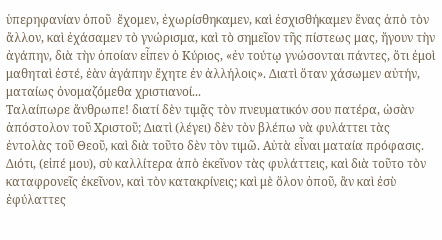ὑπερηφανίαν ὁποῦ  ἔχομεν, ἐχωρίσθηκαμεν, καὶ ἐσχισθήκαμεν ἕνας ἀπὸ τὸν ἄλλον, καὶ ἐχάσαμεν τὸ γνώρισμα, καὶ τὸ σημεῖον τῆς πίστεως μας, ἤγουν τὴν ἀγάπην, διὰ τὴν ὁποίαν εἶπεν ὁ Κύριος, «ἐν τούτῳ γνώσονται πάντες, ὅτι ἐμοὶ μαθηταὶ ἐστέ, ἐὰν ἀγάπην ἔχητε ἐν ἀλλήλοις». Διατὶ ὅταν χάσωμεν αὐτήν, ματαίως ὀνομαζόμεθα χριστιανοί...
Ταλαίπωρε ἄνθρωπε! διατί δὲν τιμᾷς τὸν πνευματικόν σου πατέρα, ὡσὰν  ἀπόστολον τοῦ Χριστοῦ; Διατὶ (λέγει) δὲν τὸν βλέπω νὰ φυλάττει τὰς  ἐντολὰς τοῦ Θεοῦ, καὶ διὰ τοῦτο δὲν τὸν τιμῶ. Αὐτὰ εἶναι ματαία πρόφασις. Διότι, (εἰπέ μου), σὺ καλλίτερα ἀπὸ ἐκεῖνον τὰς φυλάττεις, καὶ διὰ τοῦτο τὸν καταφρονεῖς ἐκεῖνον, καὶ τὸν κατακρίνεις; καὶ μὲ ὅλον ὁποῦ, ἂν καὶ ἐσὺ ἐφύλαττες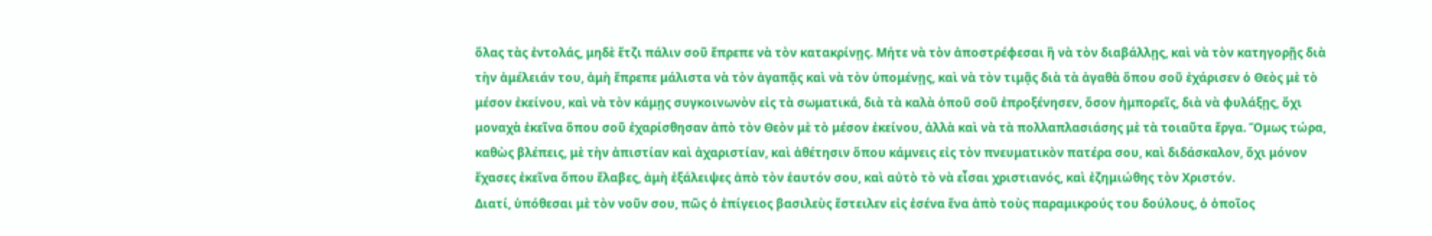ὅλας τὰς ἐντολάς, μηδὲ ἔτζι πάλιν σοῦ ἔπρεπε νὰ τὸν κατακρίνῃς. Μήτε νὰ τὸν ἀποστρέφεσαι ἢ νὰ τὸν διαβάλλῃς, καὶ νὰ τὸν κατηγορῇς διὰ τὴν ἀμέλειάν του, ἀμὴ ἔπρεπε μάλιστα νὰ τὸν ἀγαπᾷς καὶ νὰ τὸν ὑπομένῃς, καὶ νὰ τὸν τιμᾷς διὰ τὰ ἀγαθὰ ὅπου σοῦ ἐχάρισεν ὁ Θεὸς μὲ τὸ μέσον ἐκείνου, καὶ νὰ τὸν κάμῃς συγκοινωνὸν εἰς τὰ σωματικά, διὰ τὰ καλὰ ὁποῦ σοῦ ἐπροξένησεν, ὅσον ἠμπορεῖς, διὰ νὰ φυλάξῃς, ὄχι μοναχὰ ἐκεῖνα ὅπου σοῦ ἐχαρίσθησαν ἀπὸ τὸν Θεὸν μὲ τὸ μέσον ἐκείνου, ἀλλὰ καὶ νὰ τὰ πολλαπλασιάσης μὲ τὰ τοιαῦτα ἔργα. Ὅμως τώρα, καθὼς βλέπεις, μὲ τὴν ἀπιστίαν καὶ ἀχαριστίαν, καὶ ἀθέτησιν ὅπου κάμνεις εἰς τὸν πνευματικὸν πατέρα σου, καὶ διδάσκαλον, ὄχι μόνον ἔχασες ἐκεῖνα ὅπου ἔλαβες, ἀμὴ ἐξάλειψες ἀπὸ τὸν ἑαυτόν σου, καὶ αὐτὸ τὸ νὰ εἶσαι χριστιανός, καὶ ἐζημιώθης τὸν Χριστόν.
Διατί, ὑπόθεσαι μὲ τὸν νοῦν σου, πῶς ὁ ἐπίγειος βασιλεὺς ἔστειλεν εἰς ἐσένα ἕνα ἀπὸ τοὺς παραμικρούς του δούλους, ὁ ὁποῖος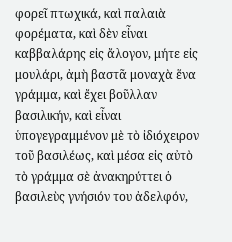φορεῖ πτωχικά, καὶ παλαιὰ φορέματα, καὶ δὲν εἶναι καββαλάρης εἰς ἄλογον, μήτε εἰς μουλάρι, ἀμὴ βαστᾶ μοναχὰ ἕνα γράμμα, καὶ ἔχει βοῦλλαν βασιλικήν, καὶ εἶναι ὑπογεγραμμένον μὲ τὸ ἰδιόχειρον τοῦ βασιλέως, καὶ μέσα εἰς αὐτὸ τὸ γράμμα σὲ ἀνακηρύττει ὁ βασιλεὺς γνήσιόν του ἀδελφόν,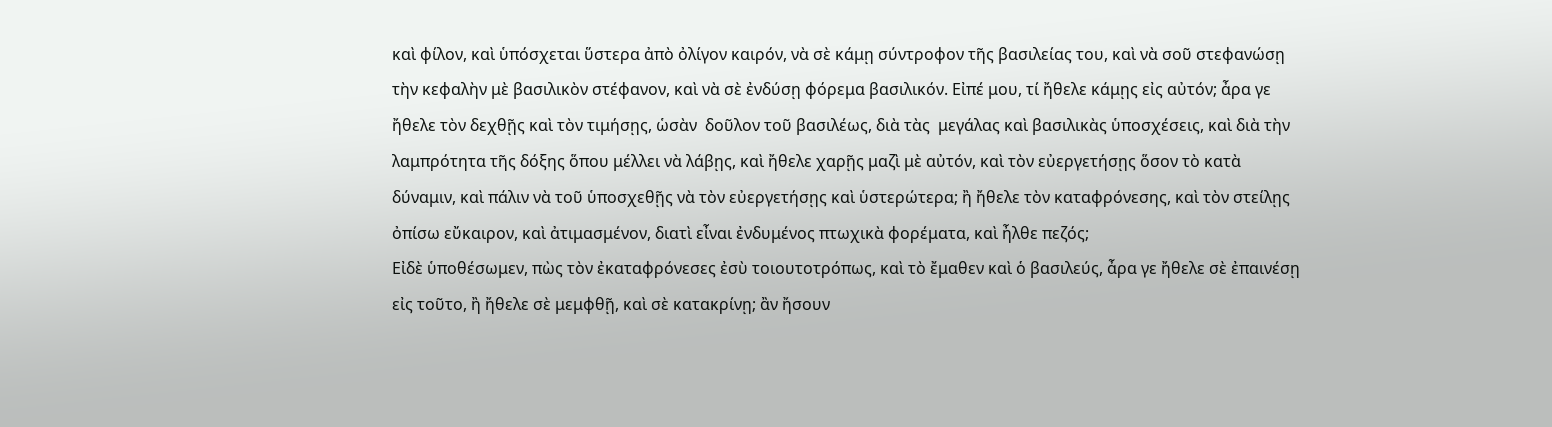καὶ φίλον, καὶ ὑπόσχεται ὕστερα ἀπὸ ὀλίγον καιρόν, νὰ σὲ κάμῃ σύντροφον τῆς βασιλείας του, καὶ νὰ σοῦ στεφανώσῃ τὴν κεφαλὴν μὲ βασιλικὸν στέφανον, καὶ νὰ σὲ ἐνδύσῃ φόρεμα βασιλικόν. Εἰπέ μου, τί ἤθελε κάμῃς εἰς αὐτόν; ἆρα γε ἤθελε τὸν δεχθῇς καὶ τὸν τιμήσῃς, ὡσὰν  δοῦλον τοῦ βασιλέως, διὰ τὰς  μεγάλας καὶ βασιλικὰς ὑποσχέσεις, καὶ διὰ τὴν λαμπρότητα τῆς δόξης ὅπου μέλλει νὰ λάβῃς, καὶ ἤθελε χαρῇς μαζὶ μὲ αὐτόν, καὶ τὸν εὐεργετήσῃς ὅσον τὸ κατὰ δύναμιν, καὶ πάλιν νὰ τοῦ ὑποσχεθῇς νὰ τὸν εὐεργετήσῃς καὶ ὑστερώτερα; ἢ ἤθελε τὸν καταφρόνεσης, καὶ τὸν στείλῃς ὀπίσω εὔκαιρον, καὶ ἀτιμασμένον, διατὶ εἶναι ἐνδυμένος πτωχικὰ φορέματα, καὶ ἦλθε πεζός;
Εἰδὲ ὑποθέσωμεν, πὼς τὸν ἐκαταφρόνεσες ἐσὺ τοιουτοτρόπως, καὶ τὸ ἔμαθεν καὶ ὁ βασιλεύς, ἆρα γε ἤθελε σὲ ἐπαινέσῃ εἰς τοῦτο, ἢ ἤθελε σὲ μεμφθῇ, καὶ σὲ κατακρίνῃ; ἂν ἤσουν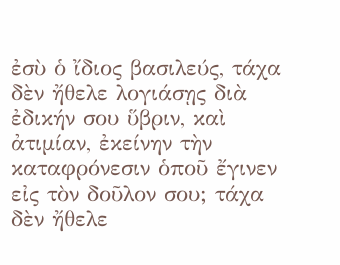ἐσὺ ὁ ἴδιος βασιλεύς, τάχα δὲν ἤθελε λογιάσῃς διὰ ἐδικήν σου ὕβριν, καὶ ἀτιμίαν, ἐκείνην τὴν καταφρόνεσιν ὁποῦ ἔγινεν εἰς τὸν δοῦλον σου; τάχα δὲν ἤθελε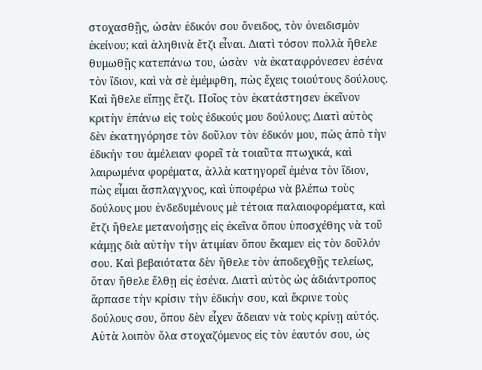στοχασθῇς, ὡσὰν ἐδικόν σου ὄνειδος, τὸν ὀνειδισμὸν ἐκείνου; καὶ ἀληθινὰ ἔτζι εἶναι. Διατὶ τόσον πολλὰ ἤθελε θυμωθῇς κατεπάνω του, ὡσὰν  νὰ ἐκαταφρόνεσεν ἐσένα τὸν ἴδιον, καὶ νὰ σὲ ἐμέμφθη, πὼς ἔχεις τοιούτους δούλους. Καὶ ἤθελε εἴπῃς ἔτζι. Ποῖος τὸν ἐκατάστησεν ἐκεῖνον κριτὴν ἐπάνω εἰς τοὺς ἐδικούς μου δούλους; Διατὶ αὐτὸς δὲν ἐκατηγόρησε τὸν δοῦλον τὸν ἐδικόν μου, πὼς ἀπὸ τὴν ἐδικήν του ἀμέλειαν φορεῖ τὰ τοιαῦτα πτωχικά, καὶ λαιρωμένα φορέματα, ἀλλὰ κατηγορεῖ ἐμένα τὸν ἴδιον, πὼς εἶμαι ἄσπλαγχνος, καὶ ὑποφέρω νὰ βλέπω τοὺς δούλους μου ἐνδεδυμένους μὲ τέτοια παλαιοφορέματα, καὶ ἔτζι ἤθελε μετανοήσῃς εἰς ἐκεῖνα ὅπου ὑποσχέθης νὰ τοῦ κάμῃς διὰ αὐτὴν τὴν ἀτιμίαν ὅπου ἔκαμεν εἰς τὸν δοῦλόν σου. Καὶ βεβαιότατα δὲν ἤθελε τὸν ἀποδεχθῇς τελείως, ὅταν ἤθελε ἔλθῃ εἰς ἐσένα. Διατὶ αὐτὸς ὡς ἀδιάντροπος ἅρπασε τὴν κρίσιν τὴν ἐδικήν σου, καὶ ἔκρινε τοὺς δούλους σου, ὅπου δὲν εἶχεν ἄδειαν νὰ τοὺς κρίνῃ αὐτός.
Αὐτὰ λοιπὸν ὅλα στοχαζόμενος εἰς τὸν ἑαυτόν σου, ὡς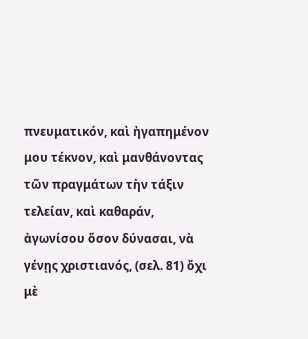πνευματικόν, καὶ ἠγαπημένον μου τέκνον, καὶ μανθάνοντας τῶν πραγμάτων τὴν τάξιν τελείαν, καὶ καθαράν, ἀγωνίσου ὅσον δύνασαι, νὰ γένῃς χριστιανός, (σελ. 81) ὄχι μὲ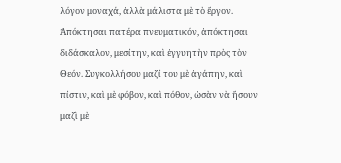λόγον μοναχά, ἀλλὰ μάλιστα μὲ τὸ ἔργον. Ἀπόκτησαι πατέρα πνευματικόν, ἀπόκτησαι διδάσκαλον, μεσίτην, καὶ ἐγγυητὴν πρὸς τὸν Θεόν. Συγκολλήσου μαζί του μὲ ἀγάπην, καὶ πίστιν, καὶ μὲ φόβον, καὶ πόθον, ὡσὰν νὰ ἤσουν μαζὶ μὲ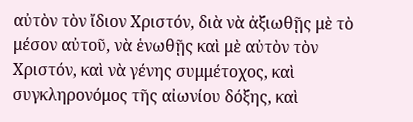αὐτὸν τὸν ἴδιον Χριστόν, διὰ νὰ ἀξιωθῇς μὲ τὸ μέσον αὐτοῦ, νὰ ἑνωθῇς καὶ μὲ αὐτὸν τὸν Χριστόν, καὶ νὰ γένης συμμέτοχος, καὶ συγκληρονόμος τῆς αἰωνίου δόξης, καὶ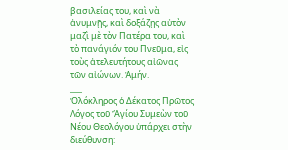βασιλείας του, καὶ νὰ ἀνυμνῇς, καὶ δοξάζῃς αὐτὸν μαζὶ μὲ τὸν Πατέρα του, καὶ τὸ πανάγιόν του Πνεῦμα, εἰς τοὺς ἀτελευτήτους αἰῶνας τῶν αἰώνων. Ἀμήν.
___
Ὁλόκληρος ὁ Δέκατος Πρῶτος Λόγος τοῦ Ἄγίου Συμεὼν τοῦ Νέου Θεολόγου ὑπάρχει στὴν διεύθυνση: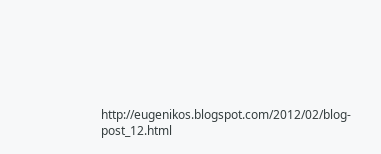http://eugenikos.blogspot.com/2012/02/blog-post_12.html